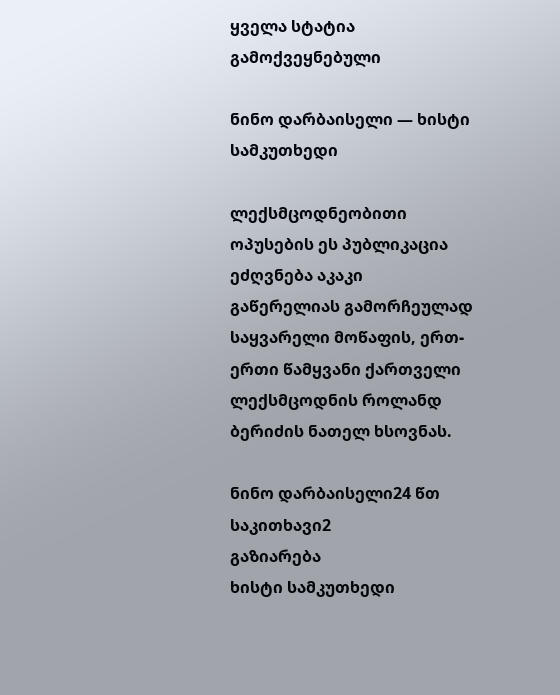ყველა სტატია
გამოქვეყნებული

ნინო დარბაისელი — ხისტი სამკუთხედი

ლექსმცოდნეობითი ოპუსების ეს პუბლიკაცია ეძღვნება აკაკი გაწერელიას გამორჩეულად საყვარელი მოწაფის, ერთ-ერთი წამყვანი ქართველი ლექსმცოდნის როლანდ ბერიძის ნათელ ხსოვნას.

ნინო დარბაისელი24 წთ საკითხავი2
გაზიარება
ხისტი სამკუთხედი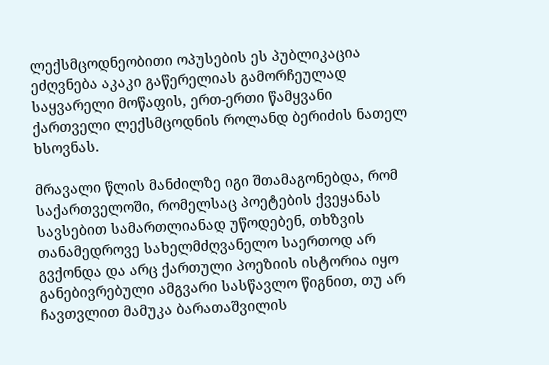ლექსმცოდნეობითი ოპუსების ეს პუბლიკაცია ეძღვნება აკაკი გაწერელიას გამორჩეულად საყვარელი მოწაფის, ერთ-ერთი წამყვანი ქართველი ლექსმცოდნის როლანდ ბერიძის ნათელ ხსოვნას.

მრავალი წლის მანძილზე იგი შთამაგონებდა, რომ საქართველოში, რომელსაც პოეტების ქვეყანას სავსებით სამართლიანად უწოდებენ, თხზვის თანამედროვე სახელმძღვანელო საერთოდ არ გვქონდა და არც ქართული პოეზიის ისტორია იყო განებივრებული ამგვარი სასწავლო წიგნით, თუ არ ჩავთვლით მამუკა ბარათაშვილის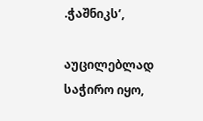.ჭაშნიკს’,

აუცილებლად საჭირო იყო,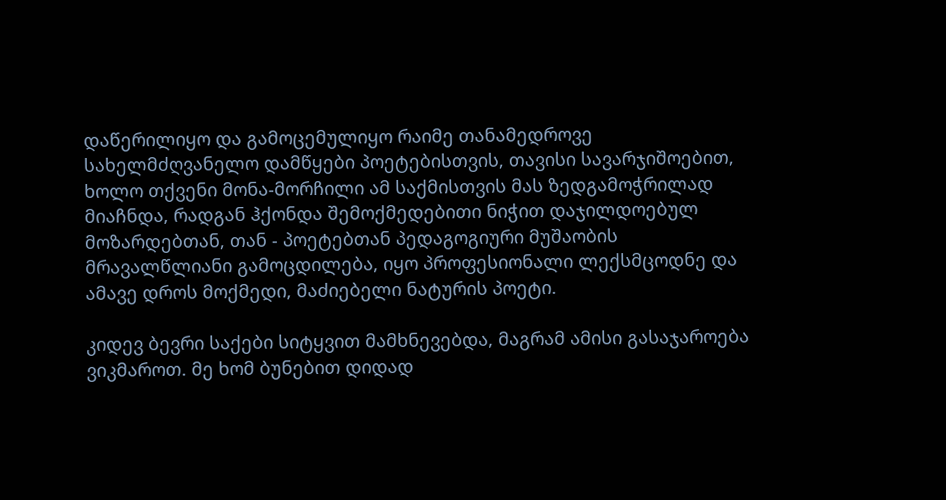დაწერილიყო და გამოცემულიყო რაიმე თანამედროვე სახელმძღვანელო დამწყები პოეტებისთვის, თავისი სავარჯიშოებით, ხოლო თქვენი მონა-მორჩილი ამ საქმისთვის მას ზედგამოჭრილად მიაჩნდა, რადგან ჰქონდა შემოქმედებითი ნიჭით დაჯილდოებულ მოზარდებთან, თან - პოეტებთან პედაგოგიური მუშაობის მრავალწლიანი გამოცდილება, იყო პროფესიონალი ლექსმცოდნე და ამავე დროს მოქმედი, მაძიებელი ნატურის პოეტი.

კიდევ ბევრი საქები სიტყვით მამხნევებდა, მაგრამ ამისი გასაჯაროება ვიკმაროთ. მე ხომ ბუნებით დიდად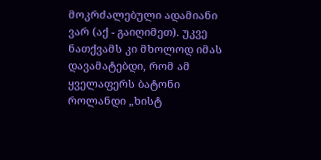მოკრძალებული ადამიანი ვარ (აქ - გაიღიმეთ). უკვე ნათქვამს კი მხოლოდ იმას დავამატებდი, რომ ამ ყველაფერს ბატონი როლანდი „ხისტ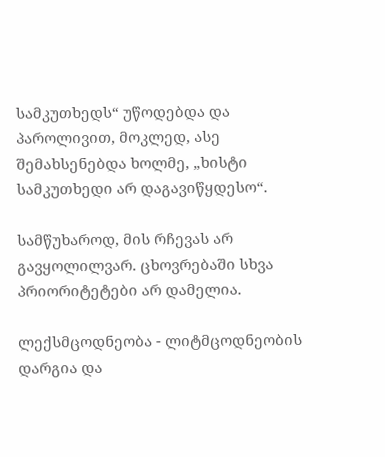სამკუთხედს“ უწოდებდა და პაროლივით, მოკლედ, ასე შემახსენებდა ხოლმე, „ხისტი სამკუთხედი არ დაგავიწყდესო“.

სამწუხაროდ, მის რჩევას არ გავყოლილვარ. ცხოვრებაში სხვა პრიორიტეტები არ დამელია.

ლექსმცოდნეობა - ლიტმცოდნეობის დარგია და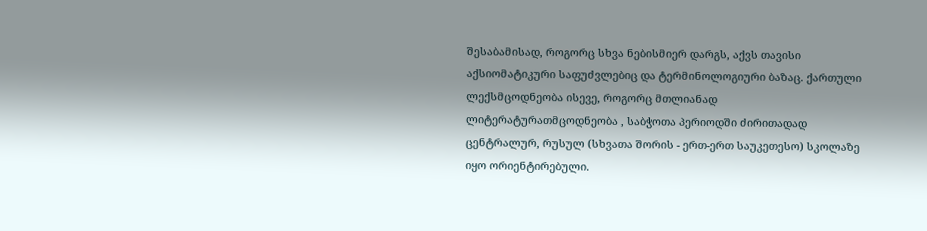შესაბამისად, როგორც სხვა ნებისმიერ დარგს, აქვს თავისი აქსიომატიკური საფუძვლებიც და ტერმინოლოგიური ბაზაც. ქართული ლექსმცოდნეობა ისევე, როგორც მთლიანად ლიტერატურათმცოდნეობა , საბჭოთა პერიოდში ძირითადად ცენტრალურ, რუსულ (სხვათა შორის - ერთ-ერთ საუკეთესო) სკოლაზე იყო ორიენტირებული.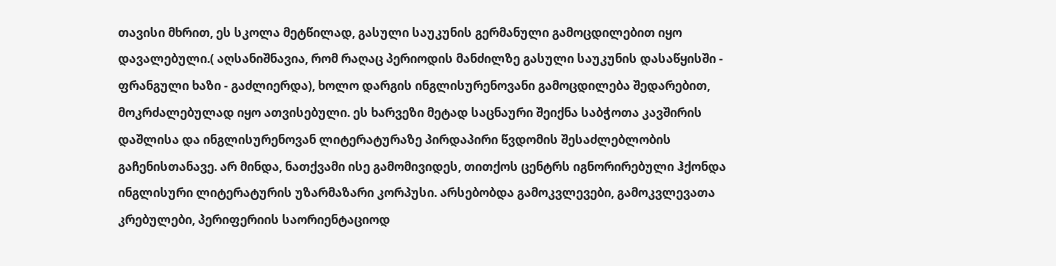თავისი მხრით, ეს სკოლა მეტწილად, გასული საუკუნის გერმანული გამოცდილებით იყო დავალებული.( აღსანიშნავია, რომ რაღაც პერიოდის მანძილზე გასული საუკუნის დასაწყისში - ფრანგული ხაზი - გაძლიერდა), ხოლო დარგის ინგლისურენოვანი გამოცდილება შედარებით, მოკრძალებულად იყო ათვისებული. ეს ხარვეზი მეტად საცნაური შეიქნა საბჭოთა კავშირის დაშლისა და ინგლისურენოვან ლიტერატურაზე პირდაპირი წვდომის შესაძლებლობის გაჩენისთანავე. არ მინდა, ნათქვამი ისე გამომივიდეს, თითქოს ცენტრს იგნორირებული ჰქონდა ინგლისური ლიტერატურის უზარმაზარი კორპუსი. არსებობდა გამოკვლევები, გამოკვლევათა კრებულები, პერიფერიის საორიენტაციოდ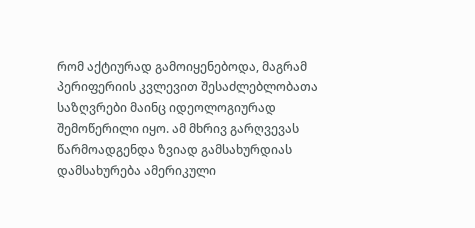რომ აქტიურად გამოიყენებოდა, მაგრამ პერიფერიის კვლევით შესაძლებლობათა საზღვრები მაინც იდეოლოგიურად შემოწერილი იყო. ამ მხრივ გარღვევას წარმოადგენდა ზვიად გამსახურდიას დამსახურება ამერიკული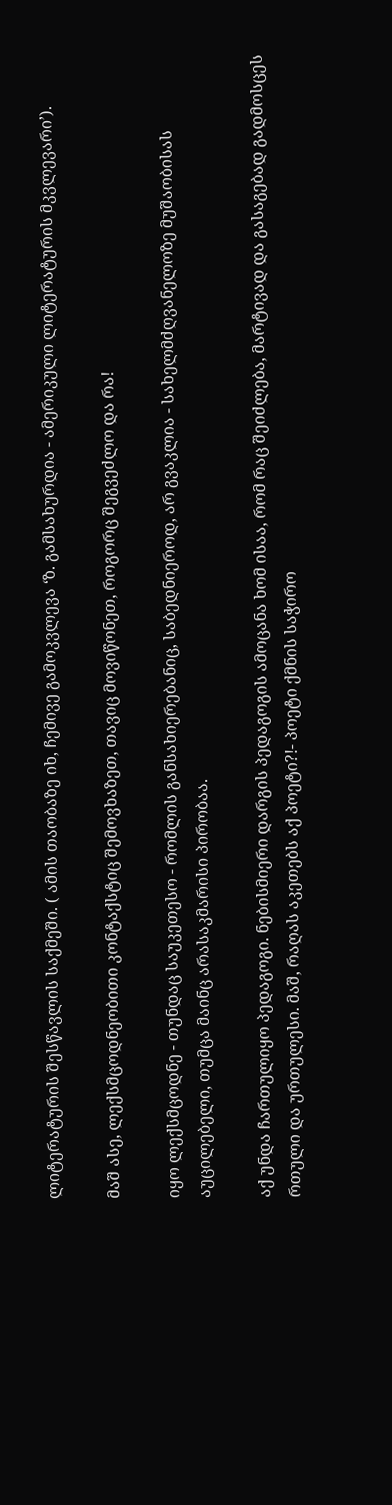ლიტერატურის შესწავლის საქმეში. ( ამის თაობაზე იხ, ჩემივე გამოკვლევა ‘ზ. გამსახურდია - ამერიკული ლიტერატურის მკვლევარი’).

მაშ ასე, ლექსმცოდნეობითი კონტაქსტიც შემოვხაზეთ, თავიც მოვიწონეთ, როგორც შეგვეძლო და რა!

იყო ლექსმცოდნე - თუნდაც საუკეთესო - რომლის განსახიერებანიც, საბედნიეროდ, არ გვაკლია - სახელმძღვანელოზე მუშაობისას აუცილებელი, თუმცა მაინც არასაკმარისი პირობაა.

აქ უნდა ჩართულიყო პედაგოგი. ნებისმიერი დარგის პედაგოგის ამოცანა ხომ ისაა, რომ რაც შეიძლება, მარტივად და გასაგებად გადმოსცეს რთული და ურთულესი. მაშ, რაღას აკეთებს აქ პოეტი?!- პოეტი ქმნის საჭირო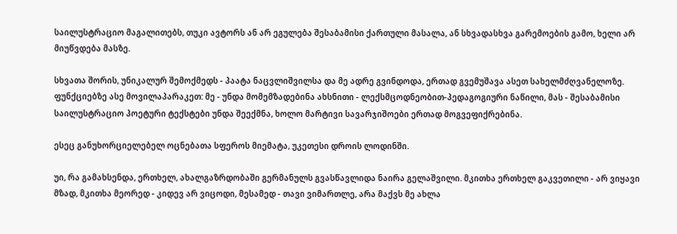საილუსტრაციო მაგალითებს, თუკი ავტორს ან არ ეგულება შესაბამისი ქართული მასალა, ან სხვადასხვა გარემოების გამო, ხელი არ მიუწვდება მასზე.

სხვათა შორის, უნიკალურ შემოქმედს - პაატა ნაცვლიშვილსა და მე ადრე გვინდოდა, ერთად გვემუშავა ასეთ სახელმძღვანელოზე. ფუნქციებზე ასე მოვილაპარაკეთ: მე - უნდა მომემზადებინა ახსნითი - ლექსმცოდნეობით-პედაგოგიური ნაწილი, მას - შესაბამისი საილუსტრაციო პოეტური ტექსტები უნდა შეექმნა, ხოლო მარტივი სავარჯიშოები ერთად მოგვეფიქრებინა.

ესეც განუხორციელებელ ოცნებათა სფეროს მიემატა, უკეთესი დროის ლოდინში.

უი, რა გამახსენდა, ერთხელ, ახალგაზრდობაში გერმანულს გვასწავლიდა ნაირა გელაშვილი. მკითხა ერთხელ გაკვეთილი - არ ვიყავი მზად, მკითხა მეორედ - კიდევ არ ვიცოდი, მესამედ - თავი ვიმართლე, არა მაქვს მე ახლა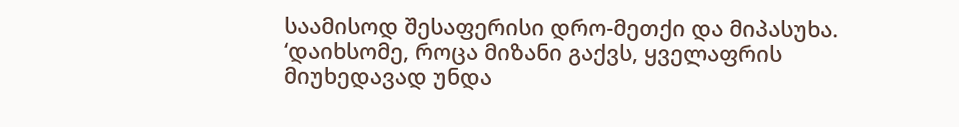საამისოდ შესაფერისი დრო-მეთქი და მიპასუხა. ‘დაიხსომე, როცა მიზანი გაქვს, ყველაფრის მიუხედავად უნდა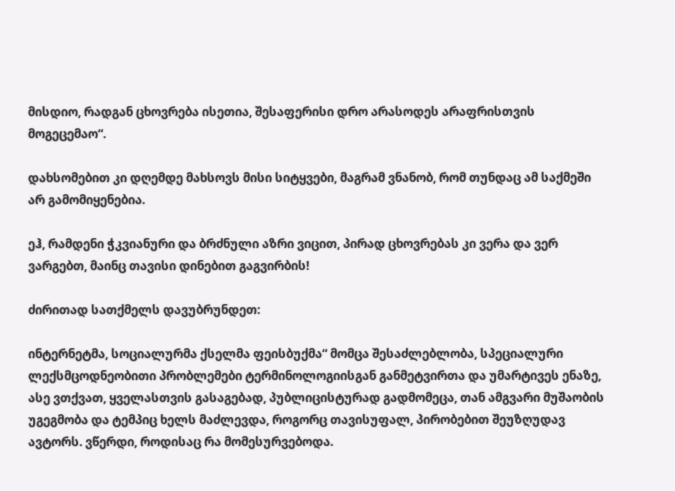მისდიო, რადგან ცხოვრება ისეთია, შესაფერისი დრო არასოდეს არაფრისთვის მოგეცემაო“.

დახსომებით კი დღემდე მახსოვს მისი სიტყვები, მაგრამ ვნანობ, რომ თუნდაც ამ საქმეში არ გამომიყენებია.

ეჰ, რამდენი ჭკვიანური და ბრძნული აზრი ვიცით, პირად ცხოვრებას კი ვერა და ვერ ვარგებთ, მაინც თავისი დინებით გაგვირბის!

ძირითად სათქმელს დავუბრუნდეთ:

ინტერნეტმა, სოციალურმა ქსელმა ფეისბუქმა“ მომცა შესაძლებლობა, სპეციალური ლექსმცოდნეობითი პრობლემები ტერმინოლოგიისგან განმეტვირთა და უმარტივეს ენაზე, ასე ვთქვათ, ყველასთვის გასაგებად, პუბლიცისტურად გადმომეცა, თან ამგვარი მუშაობის უგეგმობა და ტემპიც ხელს მაძლევდა, როგორც თავისუფალ, პირობებით შეუზღუდავ ავტორს. ვწერდი, როდისაც რა მომესურვებოდა.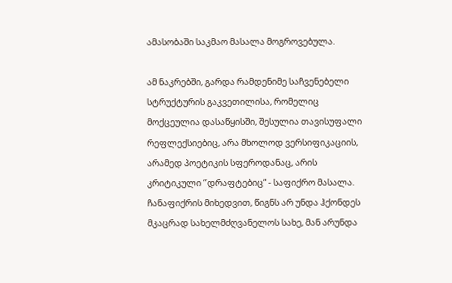ამასობაში საკმაო მასალა მოგროვებულა.

ამ ნაკრებში, გარდა რამდენიმე საჩვენებელი სტრუქტურის გაკვეთილისა, რომელიც მოქცეულია დასაწყისში, შესულია თავისუფალი რეფლექსიებიც, არა მხოლოდ ვერსიფიკაციის, არამედ პოეტიკის სფეროდანაც, არის კრიტიკული ‘’დრაფტებიც“ - საფიქრო მასალა. ჩანაფიქრის მიხედვით, წიგნს არ უნდა ჰქონდეს მკაცრად სახელმძღვანელოს სახე, მან არუნდა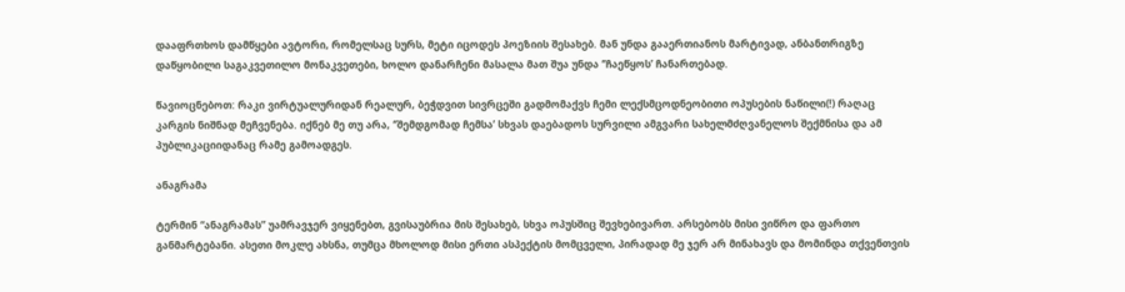დააფრთხოს დამწყები ავტორი, რომელსაც სურს, მეტი იცოდეს პოეზიის შესახებ. მან უნდა გააერთიანოს მარტივად, ანბანთრიგზე დაწყობილი საგაკვეთილო მონაკვეთები, ხოლო დანარჩენი მასალა მათ შუა უნდა ‘’ჩაეწყოს’ ჩანართებად.

წავიოცნებოთ: რაკი ვირტუალურიდან რეალურ, ბეჭდვით სივრცეში გადმომაქვს ჩემი ლექსმცოდნეობითი ოპუსების ნაწილი(!) რაღაც კარგის ნიშნად მეჩვენება. იქნებ მე თუ არა, ‘’შემდგომად ჩემსა’ სხვას დაებადოს სურვილი ამგვარი სახელმძღვანელოს შექმნისა და ამ პუბლიკაციიდანაც რამე გამოადგეს.

ანაგრამა

ტერმინ “ანაგრამას” უამრავჯერ ვიყენებთ, გვისაუბრია მის შესახებ, სხვა ოპუსშიც შევხებივართ. არსებობს მისი ვიწრო და ფართო განმარტებანი. ასეთი მოკლე ახსნა, თუმცა მხოლოდ მისი ერთი ასპექტის მომცველი, პირადად მე ჯერ არ მინახავს და მომინდა თქვენთვის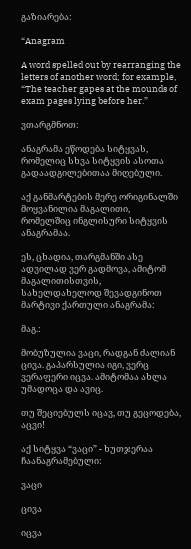გაზიარება:

“Anagram

A word spelled out by rearranging the letters of another word; for example, “The teacher gapes at the mounds of exam pages lying before her.”

ვთარგმნოთ:

ანაგრამა ეწოდება სიტყვას, რომელიც სხვა სიტყვის ასოთა გადაადგილებითაა მიღებული.

აქ განმარტების მერე ორიგინალში მოყვანილია მაგალითი, რომელშიც ინგლისური სიტყვის ანაგრამაა.

ეს, ცხადია, თარგმანში ასე ადვილად ვერ გადმოვა, ამიტომ მაგალითისთვის, სახელდახელოდ შევადგინოთ მარტივი ქართული ანაგრამა:

მაგ.:

მობუზულია ვაცი, რადგან ძალიან ცივა. გაპარსულია იგი, ვერც ვერაფერი იცვა. ამიტომაა ახლა უმადოცა და ავიც.

თუ შეციებულს იცავ, თუ გეცოდება, აცვი!

აქ სიტყვა “ვაცი” - ხუთჯერაა ჩაანაგრამებული:

ვაცი

ცივა

იცვა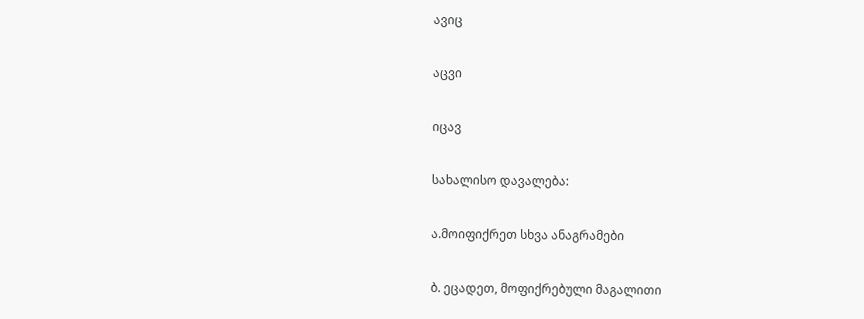ავიც

აცვი

იცავ

სახალისო დავალება:

ა.მოიფიქრეთ სხვა ანაგრამები

ბ. ეცადეთ, მოფიქრებული მაგალითი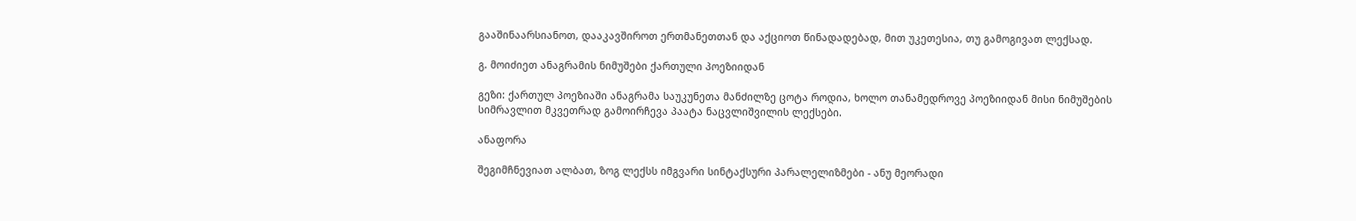გააშინაარსიანოთ, დააკავშიროთ ერთმანეთთან და აქციოთ წინადადებად, მით უკეთესია, თუ გამოგივათ ლექსად.

გ. მოიძიეთ ანაგრამის ნიმუშები ქართული პოეზიიდან

გეზი: ქართულ პოეზიაში ანაგრამა საუკუნეთა მანძილზე ცოტა როდია, ხოლო თანამედროვე პოეზიიდან მისი ნიმუშების სიმრავლით მკვეთრად გამოირჩევა პაატა ნაცვლიშვილის ლექსები.

ანაფორა

შეგიმჩნევიათ ალბათ, ზოგ ლექსს იმგვარი სინტაქსური პარალელიზმები - ანუ მეორადი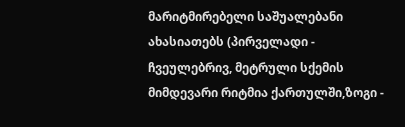მარიტმირებელი საშუალებანი ახასიათებს (პირველადი - ჩვეულებრივ, მეტრული სქემის მიმდევარი რიტმია ქართულში,ზოგი -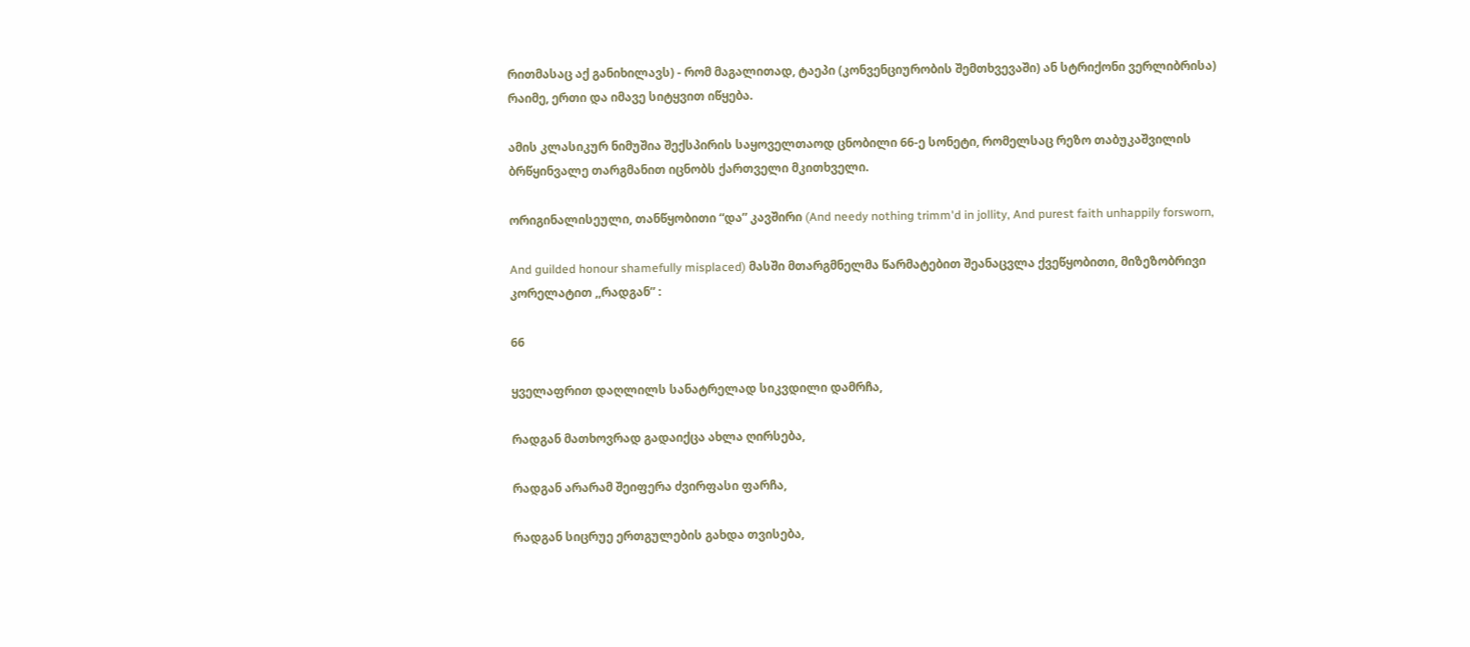რითმასაც აქ განიხილავს) - რომ მაგალითად, ტაეპი (კონვენციურობის შემთხვევაში) ან სტრიქონი ვერლიბრისა) რაიმე, ერთი და იმავე სიტყვით იწყება.

ამის კლასიკურ ნიმუშია შექსპირის საყოველთაოდ ცნობილი 66-ე სონეტი, რომელსაც რეზო თაბუკაშვილის ბრწყინვალე თარგმანით იცნობს ქართველი მკითხველი.

ორიგინალისეული, თანწყობითი “და” კავშირი (And needy nothing trimm'd in jollity, And purest faith unhappily forsworn,

And guilded honour shamefully misplaced) მასში მთარგმნელმა წარმატებით შეანაცვლა ქვეწყობითი, მიზეზობრივი კორელატით ,,რადგან” :

66

ყველაფრით დაღლილს სანატრელად სიკვდილი დამრჩა,

რადგან მათხოვრად გადაიქცა ახლა ღირსება,

რადგან არარამ შეიფერა ძვირფასი ფარჩა,

რადგან სიცრუე ერთგულების გახდა თვისება,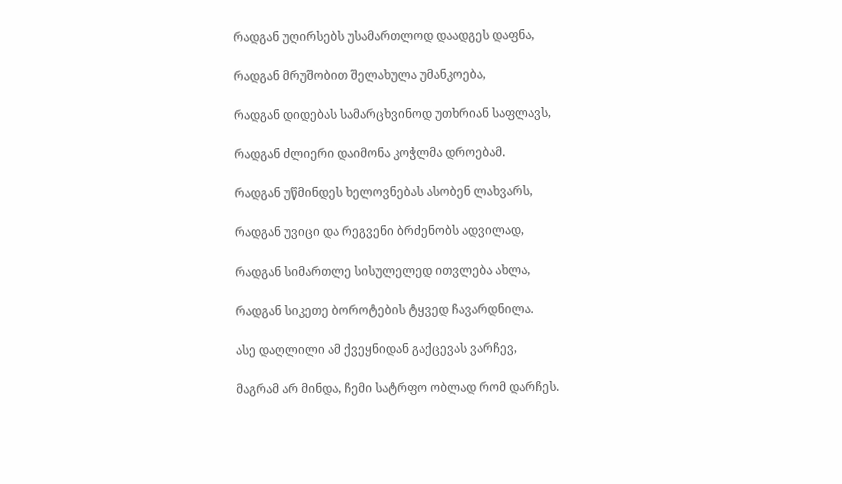რადგან უღირსებს უსამართლოდ დაადგეს დაფნა,

რადგან მრუშობით შელახულა უმანკოება,

რადგან დიდებას სამარცხვინოდ უთხრიან საფლავს,

რადგან ძლიერი დაიმონა კოჭლმა დროებამ.

რადგან უწმინდეს ხელოვნებას ასობენ ლახვარს,

რადგან უვიცი და რეგვენი ბრძენობს ადვილად,

რადგან სიმართლე სისულელედ ითვლება ახლა,

რადგან სიკეთე ბოროტების ტყვედ ჩავარდნილა.

ასე დაღლილი ამ ქვეყნიდან გაქცევას ვარჩევ,

მაგრამ არ მინდა, ჩემი სატრფო ობლად რომ დარჩეს.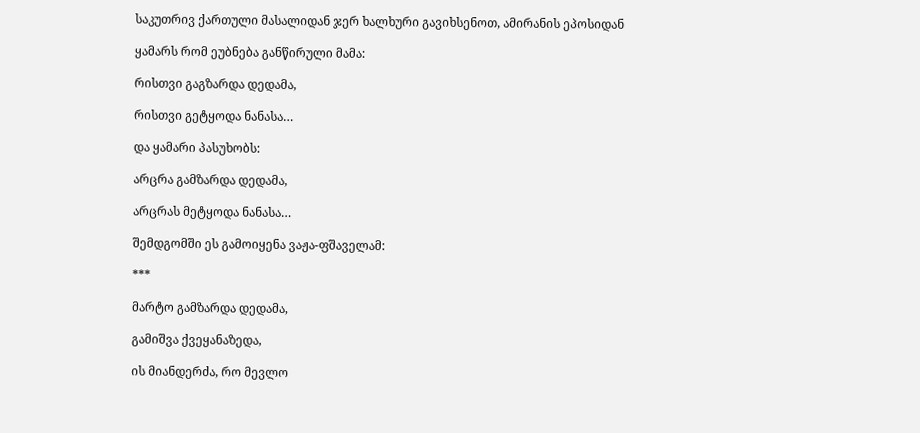საკუთრივ ქართული მასალიდან ჯერ ხალხური გავიხსენოთ, ამირანის ეპოსიდან

ყამარს რომ ეუბნება განწირული მამა:

რისთვი გაგზარდა დედამა,

რისთვი გეტყოდა ნანასა…

და ყამარი პასუხობს:

არცრა გამზარდა დედამა,

არცრას მეტყოდა ნანასა…

შემდგომში ეს გამოიყენა ვაჟა-ფშაველამ:

***

მარტო გამზარდა დედამა,

გამიშვა ქვეყანაზედა,

ის მიანდერძა, რო მევლო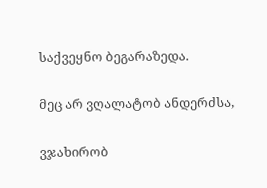საქვეყნო ბეგარაზედა.

მეც არ ვღალატობ ანდერძსა,

ვჯახირობ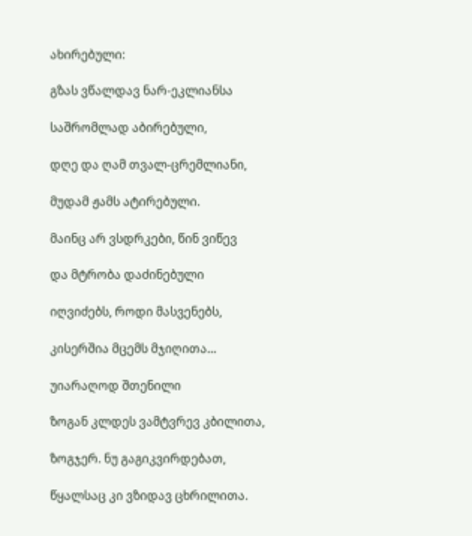ახირებული:

გზას ვწალდავ ნარ-ეკლიანსა

საშრომლად აბირებული,

დღე და ღამ თვალ-ცრემლიანი,

მუდამ ჟამს ატირებული.

მაინც არ ვსდრკები, წინ ვიწევ

და მტრობა დაძინებული

იღვიძებს, როდი მასვენებს,

კისერშია მცემს მჯიღითა…

უიარაღოდ შთენილი

ზოგან კლდეს ვამტვრევ კბილითა,

ზოგჯერ. ნუ გაგიკვირდებათ,

წყალსაც კი ვზიდავ ცხრილითა.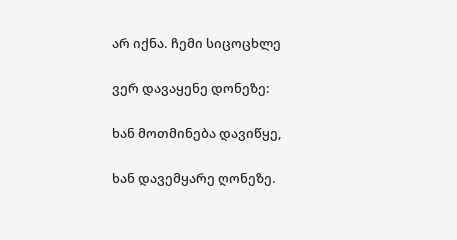არ იქნა. ჩემი სიცოცხლე

ვერ დავაყენე დონეზე:

ხან მოთმინება დავიწყე,

ხან დავემყარე ღონეზე.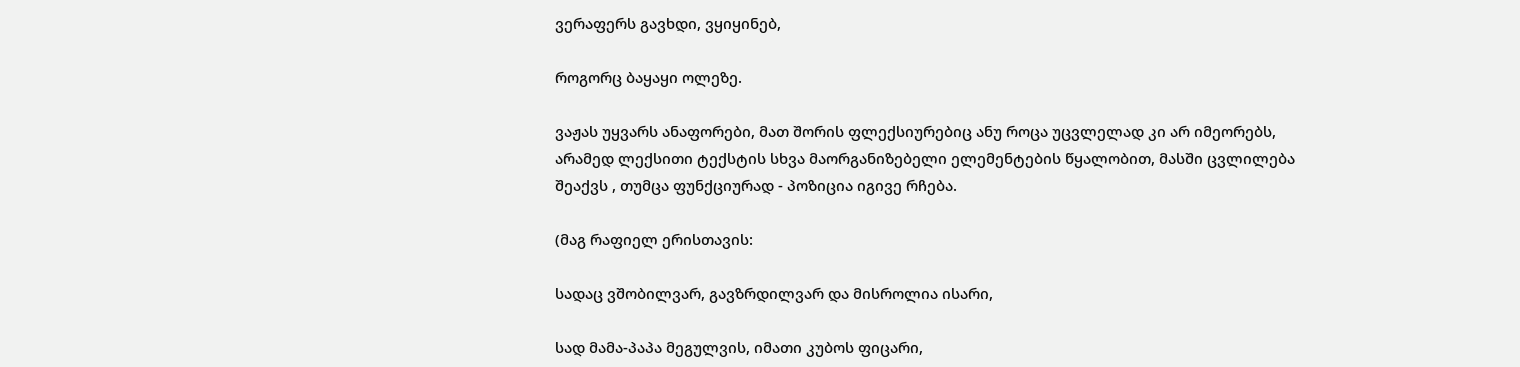ვერაფერს გავხდი, ვყიყინებ,

როგორც ბაყაყი ოლეზე.

ვაჟას უყვარს ანაფორები, მათ შორის ფლექსიურებიც ანუ როცა უცვლელად კი არ იმეორებს, არამედ ლექსითი ტექსტის სხვა მაორგანიზებელი ელემენტების წყალობით, მასში ცვლილება შეაქვს , თუმცა ფუნქციურად - პოზიცია იგივე რჩება.

(მაგ რაფიელ ერისთავის:

სადაც ვშობილვარ, გავზრდილვარ და მისროლია ისარი,

სად მამა-პაპა მეგულვის, იმათი კუბოს ფიცარი,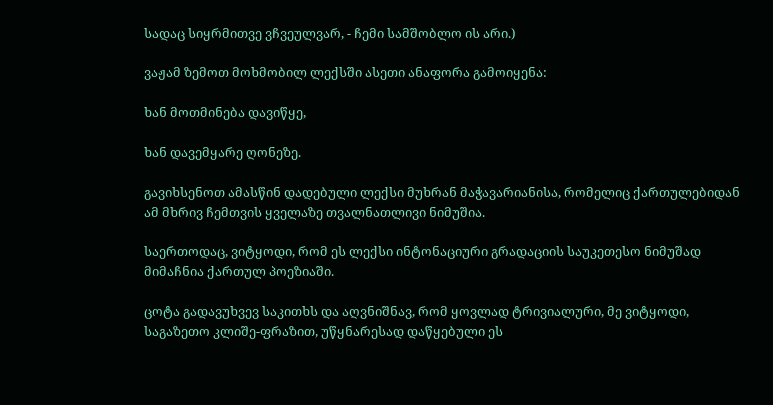სადაც სიყრმითვე ვჩვეულვარ, - ჩემი სამშობლო ის არი.)

ვაჟამ ზემოთ მოხმობილ ლექსში ასეთი ანაფორა გამოიყენა:

ხან მოთმინება დავიწყე,

ხან დავემყარე ღონეზე.

გავიხსენოთ ამასწინ დადებული ლექსი მუხრან მაჭავარიანისა, რომელიც ქართულებიდან ამ მხრივ ჩემთვის ყველაზე თვალნათლივი ნიმუშია.

საერთოდაც, ვიტყოდი, რომ ეს ლექსი ინტონაციური გრადაციის საუკეთესო ნიმუშად მიმაჩნია ქართულ პოეზიაში.

ცოტა გადავუხვევ საკითხს და აღვნიშნავ, რომ ყოვლად ტრივიალური, მე ვიტყოდი, საგაზეთო კლიშე-ფრაზით, უწყნარესად დაწყებული ეს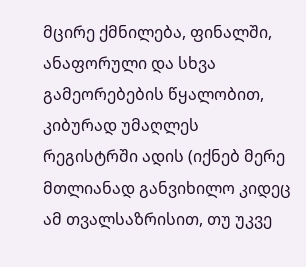მცირე ქმნილება, ფინალში, ანაფორული და სხვა გამეორებების წყალობით, კიბურად უმაღლეს რეგისტრში ადის (იქნებ მერე მთლიანად განვიხილო კიდეც ამ თვალსაზრისით, თუ უკვე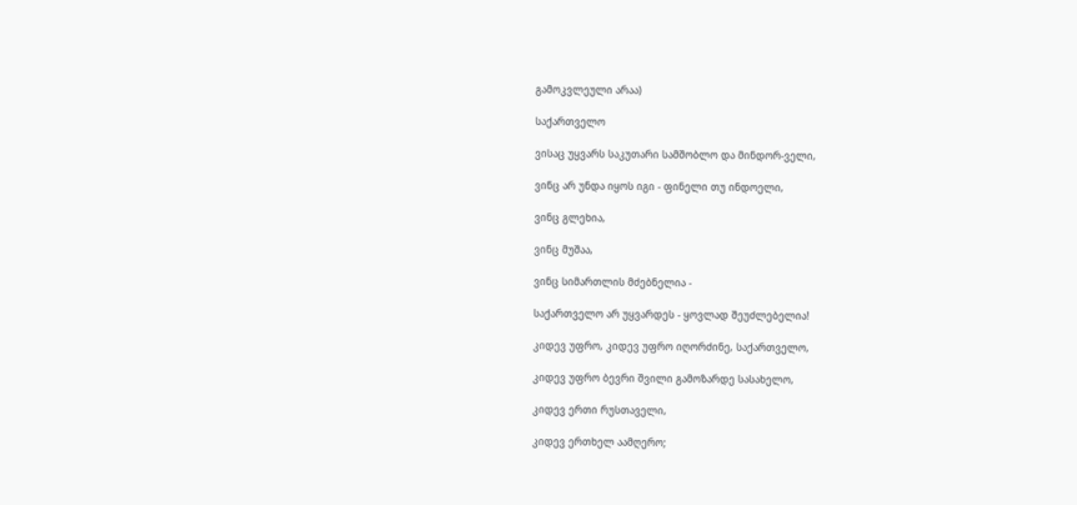გამოკვლეული არაა)

საქართველო

ვისაც უყვარს საკუთარი სამშობლო და მინდორ-ველი,

ვინც არ უნდა იყოს იგი - ფინელი თუ ინდოელი,

ვინც გლეხია,

ვინც მუშაა,

ვინც სიმართლის მძებნელია -

საქართველო არ უყვარდეს - ყოვლად შეუძლებელია!

კიდევ უფრო, კიდევ უფრო იღორძინე, საქართველო,

კიდევ უფრო ბევრი შვილი გამოზარდე სასახელო,

კიდევ ერთი რუსთაველი,

კიდევ ერთხელ აამღერო;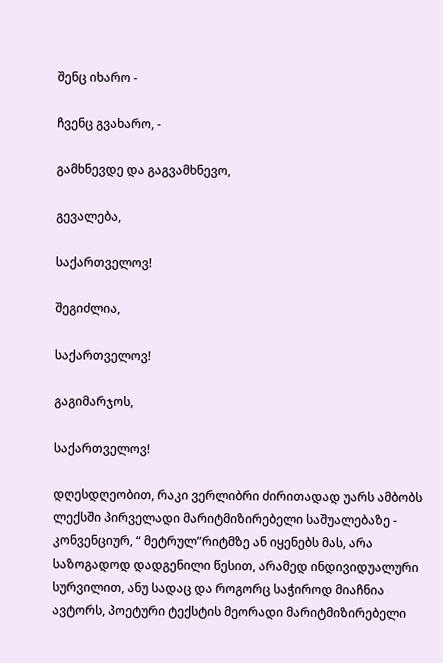შენც იხარო -

ჩვენც გვახარო, -

გამხნევდე და გაგვამხნევო,

გევალება,

საქართველოვ!

შეგიძლია,

საქართველოვ!

გაგიმარჯოს,

საქართველოვ!

დღესდღეობით, რაკი ვერლიბრი ძირითადად უარს ამბობს ლექსში პირველადი მარიტმიზირებელი საშუალებაზე - კონვენციურ, “ მეტრულ”რიტმზე ან იყენებს მას, არა საზოგადოდ დადგენილი წესით, არამედ ინდივიდუალური სურვილით, ანუ სადაც და როგორც საჭიროდ მიაჩნია ავტორს, პოეტური ტექსტის მეორადი მარიტმიზირებელი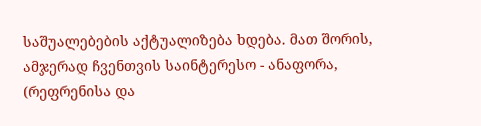საშუალებების აქტუალიზება ხდება. მათ შორის, ამჯერად ჩვენთვის საინტერესო - ანაფორა, (რეფრენისა და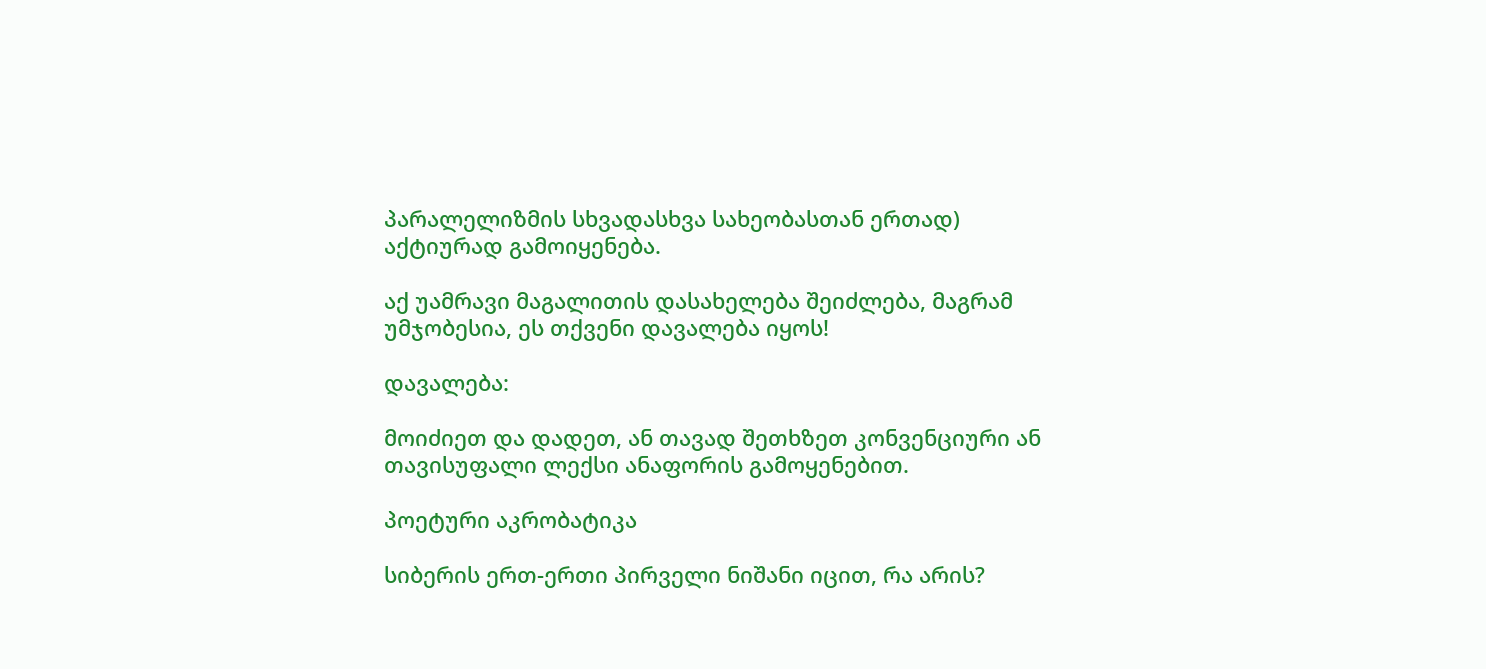პარალელიზმის სხვადასხვა სახეობასთან ერთად) აქტიურად გამოიყენება.

აქ უამრავი მაგალითის დასახელება შეიძლება, მაგრამ უმჯობესია, ეს თქვენი დავალება იყოს!

დავალება:

მოიძიეთ და დადეთ, ან თავად შეთხზეთ კონვენციური ან თავისუფალი ლექსი ანაფორის გამოყენებით.

პოეტური აკრობატიკა

სიბერის ერთ-ერთი პირველი ნიშანი იცით, რა არის?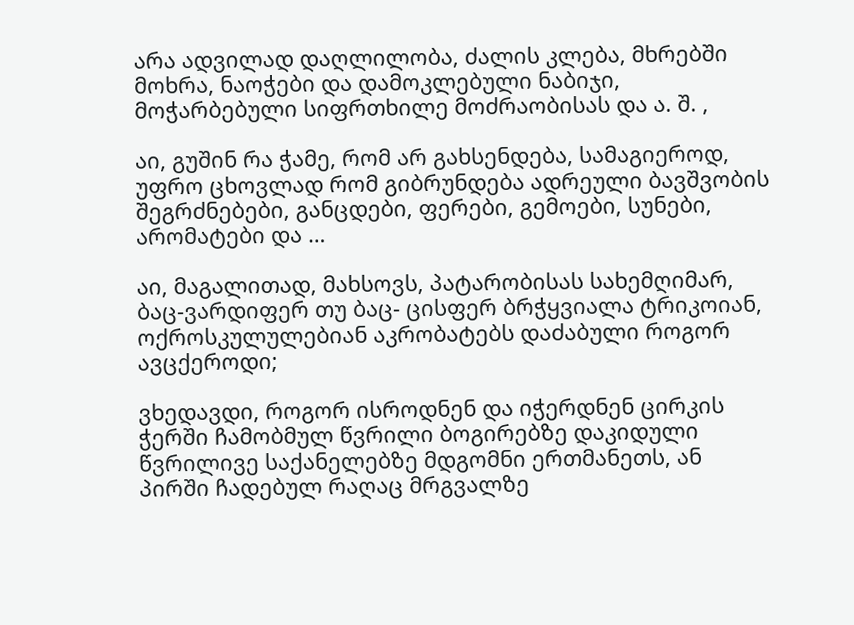არა ადვილად დაღლილობა, ძალის კლება, მხრებში მოხრა, ნაოჭები და დამოკლებული ნაბიჯი, მოჭარბებული სიფრთხილე მოძრაობისას და ა. შ. ,

აი, გუშინ რა ჭამე, რომ არ გახსენდება, სამაგიეროდ, უფრო ცხოვლად რომ გიბრუნდება ადრეული ბავშვობის შეგრძნებები, განცდები, ფერები, გემოები, სუნები, არომატები და …

აი, მაგალითად, მახსოვს, პატარობისას სახემღიმარ, ბაც-ვარდიფერ თუ ბაც- ცისფერ ბრჭყვიალა ტრიკოიან, ოქროსკულულებიან აკრობატებს დაძაბული როგორ ავცქეროდი;

ვხედავდი, როგორ ისროდნენ და იჭერდნენ ცირკის ჭერში ჩამობმულ წვრილი ბოგირებზე დაკიდული წვრილივე საქანელებზე მდგომნი ერთმანეთს, ან პირში ჩადებულ რაღაც მრგვალზე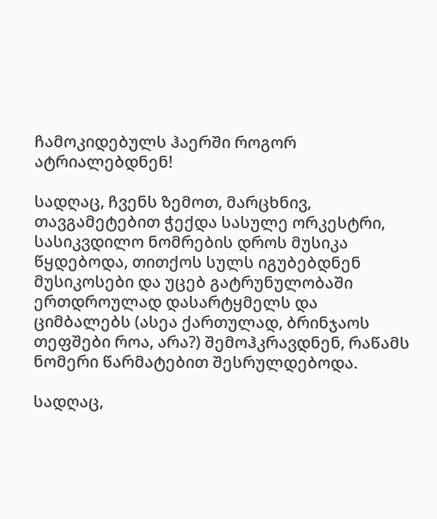ჩამოკიდებულს ჰაერში როგორ ატრიალებდნენ!

სადღაც, ჩვენს ზემოთ, მარცხნივ, თავგამეტებით ჭექდა სასულე ორკესტრი, სასიკვდილო ნომრების დროს მუსიკა წყდებოდა, თითქოს სულს იგუბებდნენ მუსიკოსები და უცებ გატრუნულობაში ერთდროულად დასარტყმელს და ციმბალებს (ასეა ქართულად, ბრინჯაოს თეფშები როა, არა?) შემოჰკრავდნენ, რაწამს ნომერი წარმატებით შესრულდებოდა.

სადღაც,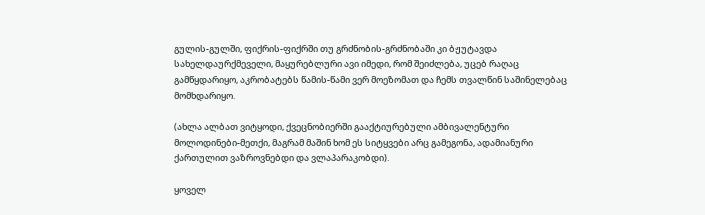გულის-გულში, ფიქრის-ფიქრში თუ გრძნობის-გრძნობაში კი ბჟუტავდა სახელდაურქმეველი, მაყურებლური ავი იმედი, რომ შეიძლება, უცებ რაღაც გამწყდარიყო, აკრობატებს წამის-წამი ვერ მოეზომათ და ჩემს თვალწინ საშინელებაც მომხდარიყო.

(ახლა ალბათ ვიტყოდი, ქვეცნობიერში გააქტიურებული ამბივალენტური მოლოდინები-მეთქი, მაგრამ მაშინ ხომ ეს სიტყვები არც გამეგონა, ადამიანური ქართულით ვაზროვნებდი და ვლაპარაკობდი).

ყოველ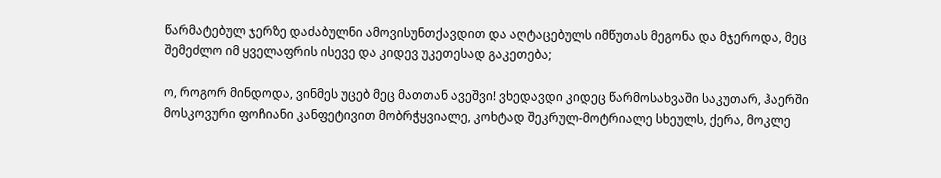წარმატებულ ჯერზე დაძაბულნი ამოვისუნთქავდით და აღტაცებულს იმწუთას მეგონა და მჯეროდა, მეც შემეძლო იმ ყველაფრის ისევე და კიდევ უკეთესად გაკეთება;

ო, როგორ მინდოდა, ვინმეს უცებ მეც მათთან ავეშვი! ვხედავდი კიდეც წარმოსახვაში საკუთარ, ჰაერში მოსკოვური ფოჩიანი კანფეტივით მობრჭყვიალე, კოხტად შეკრულ-მოტრიალე სხეულს, ქერა, მოკლე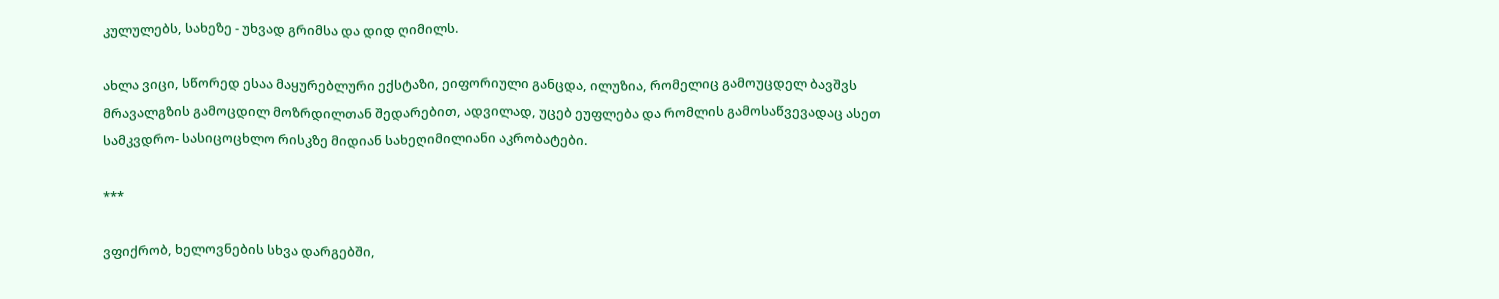კულულებს, სახეზე - უხვად გრიმსა და დიდ ღიმილს.

ახლა ვიცი, სწორედ ესაა მაყურებლური ექსტაზი, ეიფორიული განცდა, ილუზია, რომელიც გამოუცდელ ბავშვს მრავალგზის გამოცდილ მოზრდილთან შედარებით, ადვილად, უცებ ეუფლება და რომლის გამოსაწვევადაც ასეთ სამკვდრო- სასიცოცხლო რისკზე მიდიან სახეღიმილიანი აკრობატები.

***

ვფიქრობ, ხელოვნების სხვა დარგებში,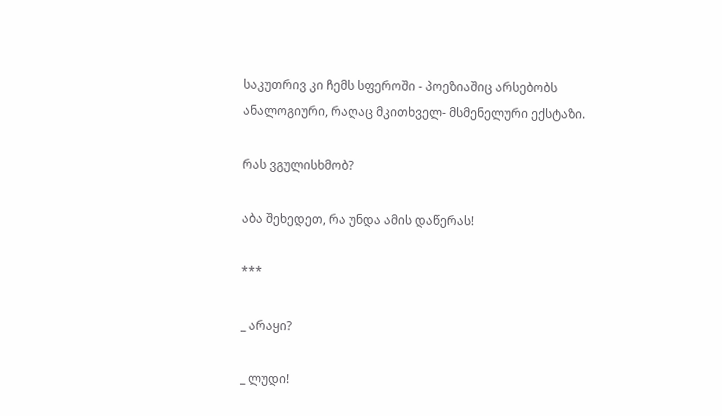საკუთრივ კი ჩემს სფეროში - პოეზიაშიც არსებობს ანალოგიური, რაღაც მკითხველ- მსმენელური ექსტაზი.

რას ვგულისხმობ?

აბა შეხედეთ, რა უნდა ამის დაწერას!

***

_ არაყი?

_ ლუდი!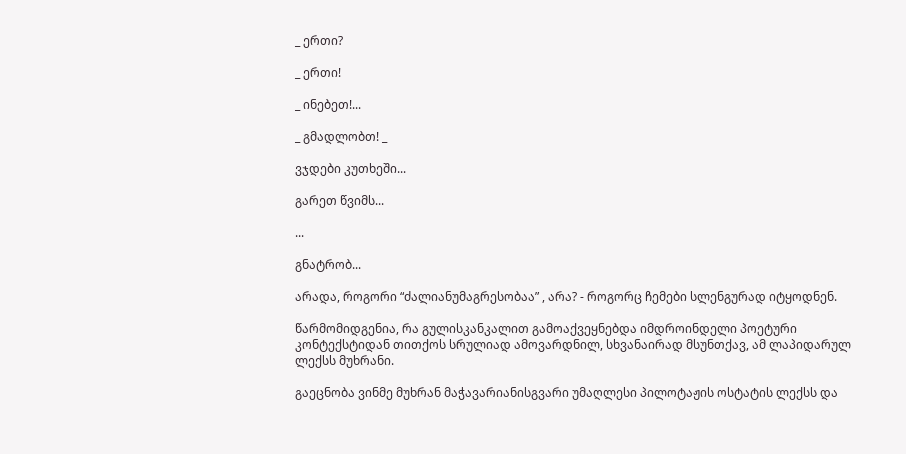_ ერთი?

_ ერთი!

_ ინებეთ!...

_ გმადლობთ! _

ვჯდები კუთხეში...

გარეთ წვიმს...

...

გნატრობ...

არადა, როგორი “ძალიანუმაგრესობაა” , არა? - როგორც ჩემები სლენგურად იტყოდნენ.

წარმომიდგენია, რა გულისკანკალით გამოაქვეყნებდა იმდროინდელი პოეტური კონტექსტიდან თითქოს სრულიად ამოვარდნილ, სხვანაირად მსუნთქავ, ამ ლაპიდარულ ლექსს მუხრანი.

გაეცნობა ვინმე მუხრან მაჭავარიანისგვარი უმაღლესი პილოტაჟის ოსტატის ლექსს და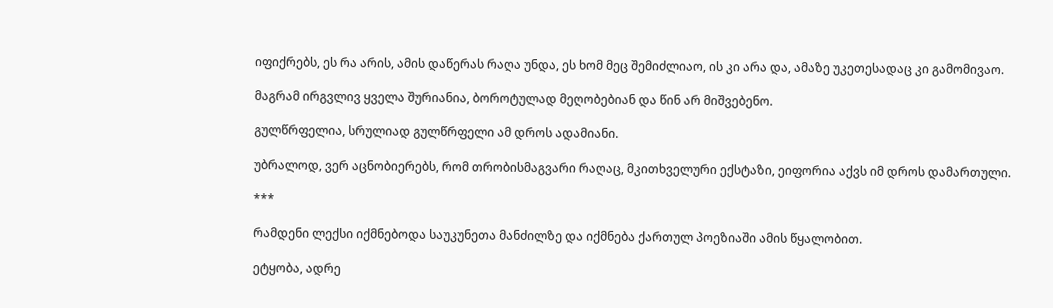იფიქრებს, ეს რა არის, ამის დაწერას რაღა უნდა, ეს ხომ მეც შემიძლიაო, ის კი არა და, ამაზე უკეთესადაც კი გამომივაო.

მაგრამ ირგვლივ ყველა შურიანია, ბოროტულად მეღობებიან და წინ არ მიშვებენო.

გულწრფელია, სრულიად გულწრფელი ამ დროს ადამიანი.

უბრალოდ, ვერ აცნობიერებს, რომ თრობისმაგვარი რაღაც, მკითხველური ექსტაზი, ეიფორია აქვს იმ დროს დამართული.

***

რამდენი ლექსი იქმნებოდა საუკუნეთა მანძილზე და იქმნება ქართულ პოეზიაში ამის წყალობით.

ეტყობა, ადრე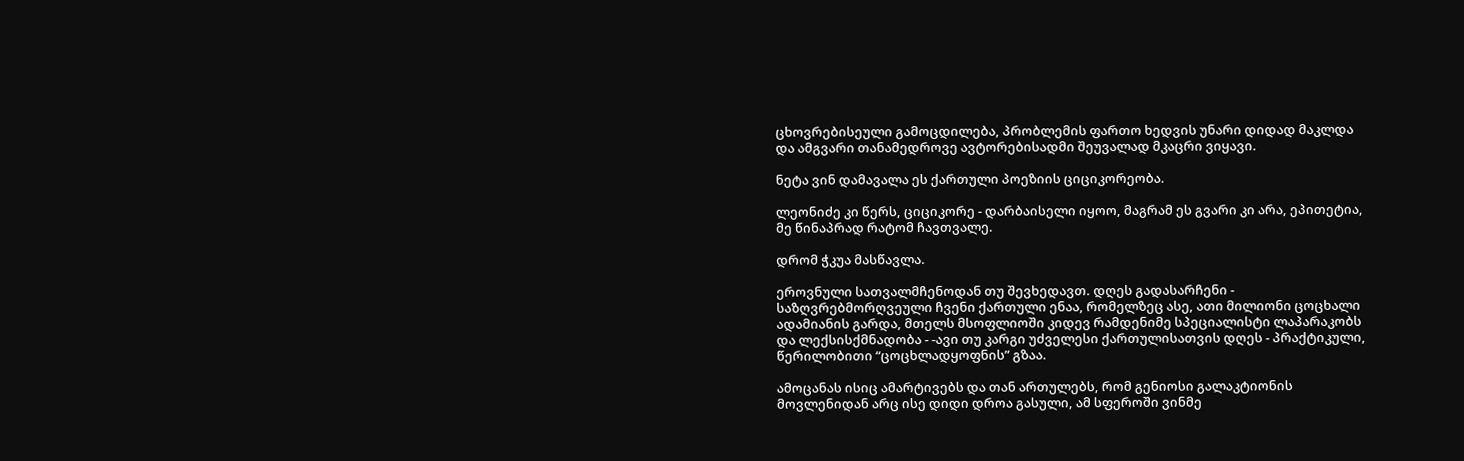ცხოვრებისეული გამოცდილება, პრობლემის ფართო ხედვის უნარი დიდად მაკლდა და ამგვარი თანამედროვე ავტორებისადმი შეუვალად მკაცრი ვიყავი.

ნეტა ვინ დამავალა ეს ქართული პოეზიის ციციკორეობა.

ლეონიძე კი წერს, ციციკორე - დარბაისელი იყოო, მაგრამ ეს გვარი კი არა, ეპითეტია, მე წინაპრად რატომ ჩავთვალე.

დრომ ჭკუა მასწავლა.

ეროვნული სათვალმჩენოდან თუ შევხედავთ. დღეს გადასარჩენი - საზღვრებმორღვეული ჩვენი ქართული ენაა, რომელზეც ასე, ათი მილიონი ცოცხალი ადამიანის გარდა, მთელს მსოფლიოში კიდევ რამდენიმე სპეციალისტი ლაპარაკობს და ლექსისქმნადობა - -ავი თუ კარგი უძველესი ქართულისათვის დღეს - პრაქტიკული, წერილობითი “ცოცხლადყოფნის” გზაა.

ამოცანას ისიც ამარტივებს და თან ართულებს, რომ გენიოსი გალაკტიონის მოვლენიდან არც ისე დიდი დროა გასული, ამ სფეროში ვინმე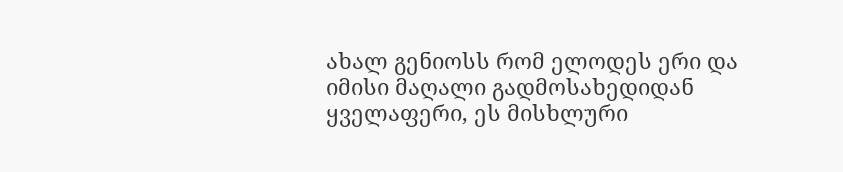ახალ გენიოსს რომ ელოდეს ერი და იმისი მაღალი გადმოსახედიდან ყველაფერი, ეს მისხლური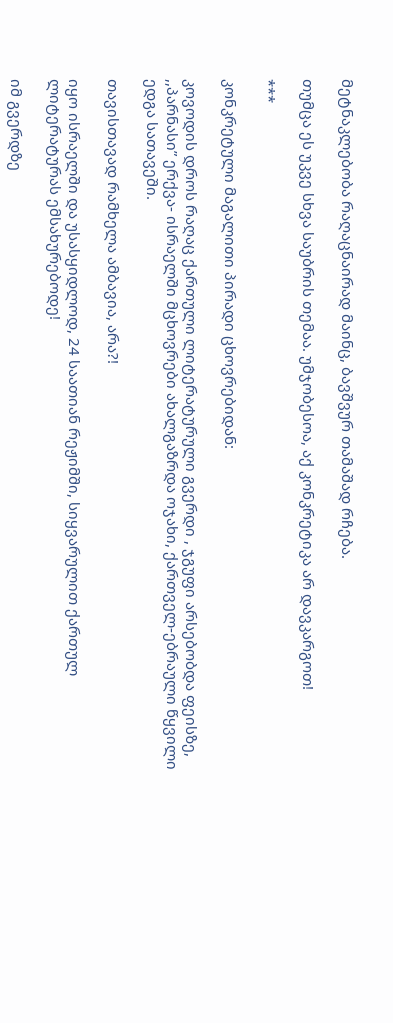მეტნაკლებობა რაღაცნაირად მაინც, ბავშვურ თამაშად რჩება.

თუმცა ეს უკვე სხვა საუბრის თემაა. უმჯობესოა, აქ კონკრეტიკა არ დავკარგოთ!

***

კონკრეტული მაგალითი პირადი ცხოვრებიდან:

კოვოდის დროს რაღაც ქართული ლიტერატურული გვერდი , ჯგუფი არსებობდა ფეისზე, ,,პარნასი” ერქვა- ისრაელში მცხოვრები ახალგაზრდა ოჯახი, ქართველ-ებრაული წყვილი ედგა სათავეში.

თავისთავად რამხელა ამბავია, არა?!

იყო ისრაელში და უსასყიდლოდ, 24 საათიან რეჟიმში, სიყვარულით ქართულ ლიტერატურას ემსახურებოდე!

იმ გვერდზე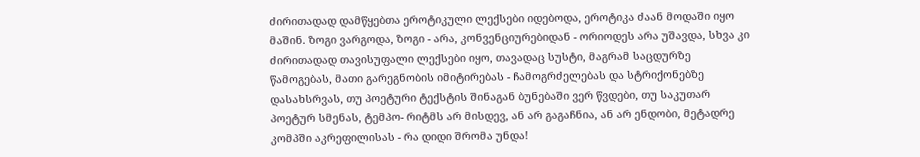ძირითადად დამწყებთა ეროტიკული ლექსები იდებოდა, ეროტიკა ძაან მოდაში იყო მაშინ. ზოგი ვარგოდა, ზოგი - არა, კონვენციურებიდან - ორიოდეს არა უშავდა, სხვა კი ძირითადად თავისუფალი ლექსები იყო, თავადაც სუსტი, მაგრამ საცდურზე წამოგებას, მათი გარეგნობის იმიტირებას - ჩამოგრძელებას და სტრიქონებზე დასახსრვას, თუ პოეტური ტექსტის შინაგან ბუნებაში ვერ წვდები, თუ საკუთარ პოეტურ სმენას, ტემპო- რიტმს არ მისდევ, ან არ გაგაჩნია, ან არ ენდობი, მეტადრე კომპში აკრეფილისას - რა დიდი შრომა უნდა!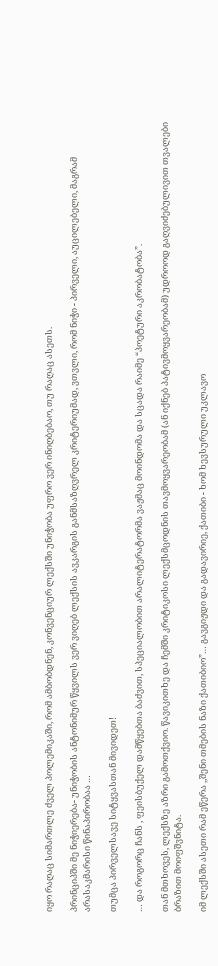იყო რაღაც სიმართლე ძველ პოლემიკაში, რომ ამბობდნენ, კონვენციურ ლექსში უნიჭობა უფრო ვერ ინიღბებაო, თუ რაღაც ასეთს.

პრინციპში მე ნიჭიერება- უნიჭობის ანტონიმურ წყვილს ვერ ვიღებ ლექსის ავკარგის განმსაზღვრელ კრიტერიუმად, ვთვლი, რომ ნიჭი - პირველი, აუცილებელი, მაგრამ არასაკმარისი წინაპირობაა …

თუმცა პირველსავე სიტყვასთან მივიდეთ!

… და როგორც ჩანს , ფეისბუქელ დამწყებთა ბაძვით, სპეციალობით არალიტერატორმა ვაჟმაც მოინდომა და სცადა რაიმე “პოეტური აკრობატობა”.

თან მთხოვეს, ლექსზე აზრი გამოთქვიო. წავიკითხე და ჩემში კრიტიკოსი ლექსმცოდნის თავმოყვარეობამ (ან იქნებ პატივმოყვარეობამ) უდროოდ გაღვიძებულივით თვალები ბრაზით მოიფშვნიტა.

იმ ლექსში ასეთი რამ ეწერა ,,შენი თმების ნაზი ქათიბიო”… გავგიჟდი და გადავირიე, ქათიბი - ხომ ხევსურული უკლავო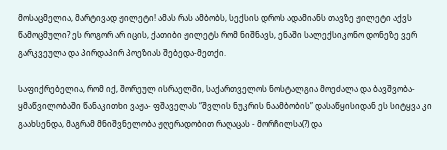მოსაცმელია, მარტივად ჟილეტი! ამას რას ამბობს, სექსის დროს ადამიანს თავზე ჟილეტი აქვს წამოცმული? ეს როგორ არ იცის, ქათიბი ჟილეტს რომ ნიშნავს, ენაში სალექსიკონო დონეზე ვერ გარკვეულა და პირდაპირ პოეზიას შებედა-მეთქი.

საფიქრებელია, რომ იქ, შორეულ ისრაელში, საქართველოს ნოსტალგია მოეძალა და ბავშვობა-ყმაწვილობაში წანაკითხი ვაჟა- ფშაველას “შვლის ნუკრის ნაამბობის” დასაწყისიდან ეს სიტყვა კი გაახსენდა, მაგრამ მნიშვნელობა ჟღერადობით რაღაცას - მორჩილსა(?) და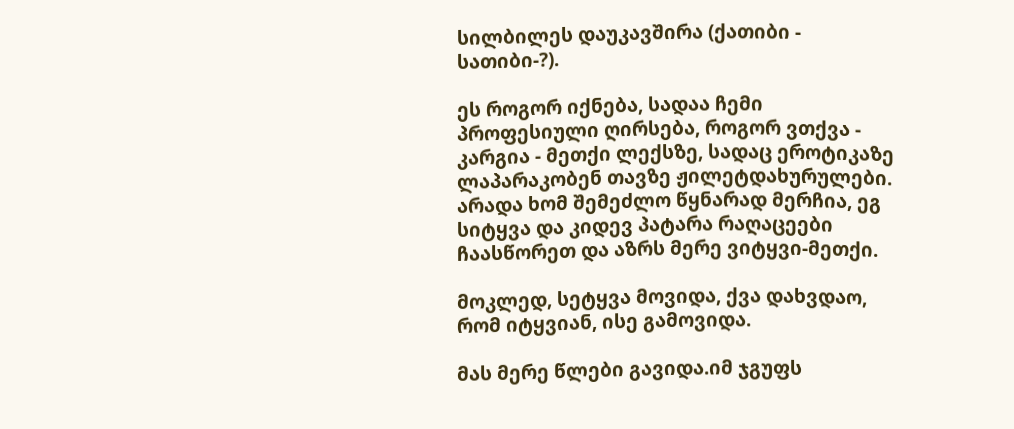სილბილეს დაუკავშირა (ქათიბი - სათიბი-?).

ეს როგორ იქნება, სადაა ჩემი პროფესიული ღირსება, როგორ ვთქვა - კარგია - მეთქი ლექსზე, სადაც ეროტიკაზე ლაპარაკობენ თავზე ჟილეტდახურულები. არადა ხომ შემეძლო წყნარად მერჩია, ეგ სიტყვა და კიდევ პატარა რაღაცეები ჩაასწორეთ და აზრს მერე ვიტყვი-მეთქი.

მოკლედ, სეტყვა მოვიდა, ქვა დახვდაო, რომ იტყვიან, ისე გამოვიდა.

მას მერე წლები გავიდა.იმ ჯგუფს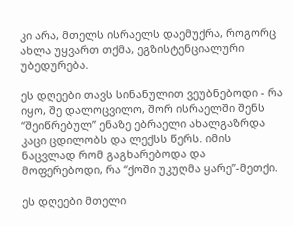კი არა, მთელს ისრაელს დაემუქრა, როგორც ახლა უყვართ თქმა, ეგზისტენციალური უბედურება.

ეს დღეები თავს სინანულით ვეუბნებოდი - რა იყო, შე დალოცვილო, შორ ისრაელში შენს “შეიწრებულ” ენაზე ებრაელი ახალგაზრდა კაცი ცდილობს და ლექსს წერს. იმის ნაცვლად რომ გაგხარებოდა და მოფერებოდი, რა “ქოში უკუღმა ყარე”-მეთქი.

ეს დღეები მთელი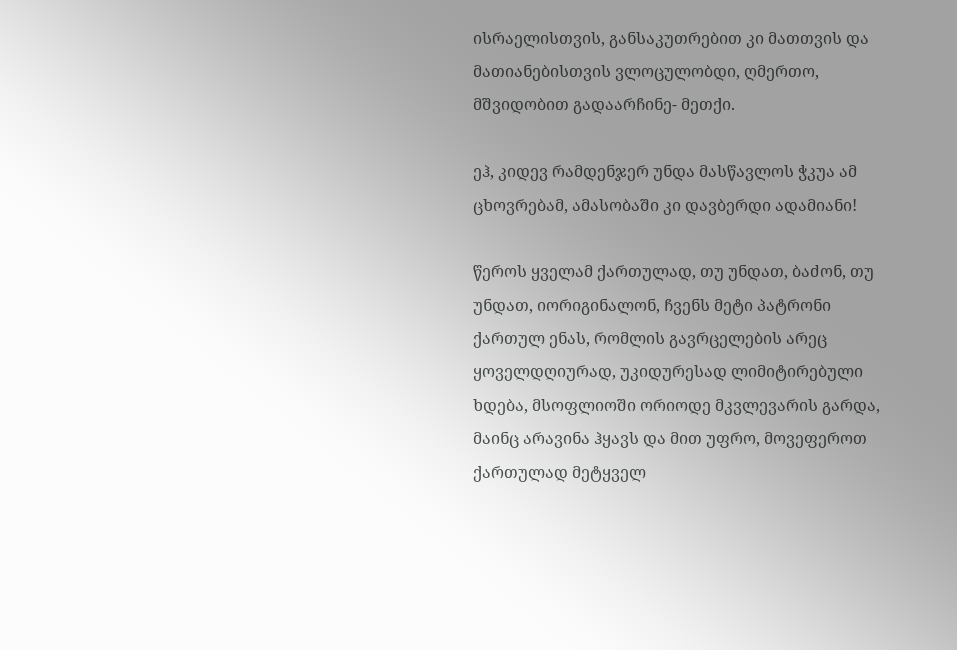ისრაელისთვის, განსაკუთრებით კი მათთვის და მათიანებისთვის ვლოცულობდი, ღმერთო, მშვიდობით გადაარჩინე- მეთქი.

ეჰ, კიდევ რამდენჯერ უნდა მასწავლოს ჭკუა ამ ცხოვრებამ, ამასობაში კი დავბერდი ადამიანი!

წეროს ყველამ ქართულად, თუ უნდათ, ბაძონ, თუ უნდათ, იორიგინალონ, ჩვენს მეტი პატრონი ქართულ ენას, რომლის გავრცელების არეც ყოველდღიურად, უკიდურესად ლიმიტირებული ხდება, მსოფლიოში ორიოდე მკვლევარის გარდა, მაინც არავინა ჰყავს და მით უფრო, მოვეფეროთ ქართულად მეტყველ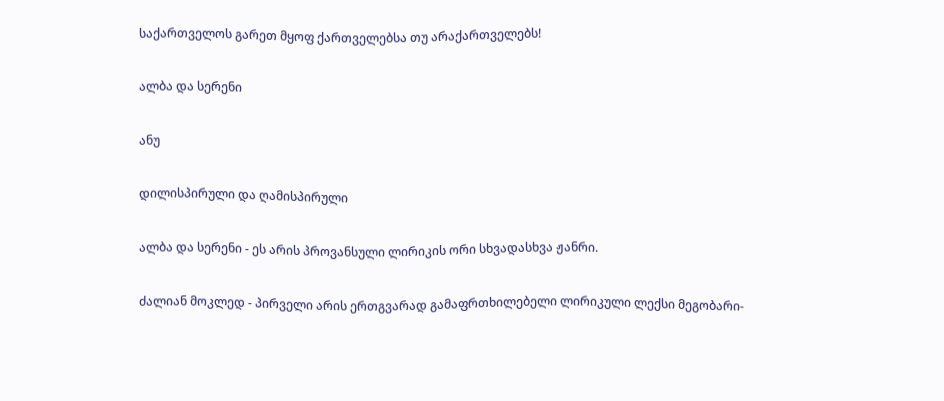საქართველოს გარეთ მყოფ ქართველებსა თუ არაქართველებს!

ალბა და სერენი

ანუ

დილისპირული და ღამისპირული

ალბა და სერენი - ეს არის პროვანსული ლირიკის ორი სხვადასხვა ჟანრი.

ძალიან მოკლედ - პირველი არის ერთგვარად გამაფრთხილებელი ლირიკული ლექსი მეგობარი-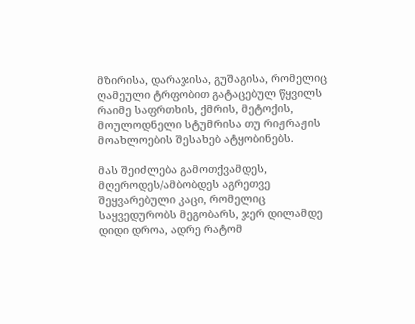მზირისა, დარაჯისა, გუშაგისა, რომელიც ღამეული ტრფობით გატაცებულ წყვილს რაიმე საფრთხის, ქმრის, მეტოქის, მოულოდნელი სტუმრისა თუ რიჟრაჟის მოახლოების შესახებ ატყობინებს.

მას შეიძლება გამოთქვამდეს, მღეროდეს/ამბობდეს აგრეთვე შეყვარებული კაცი, რომელიც საყვედურობს მეგობარს, ჯერ დილამდე დიდი დროა, ადრე რატომ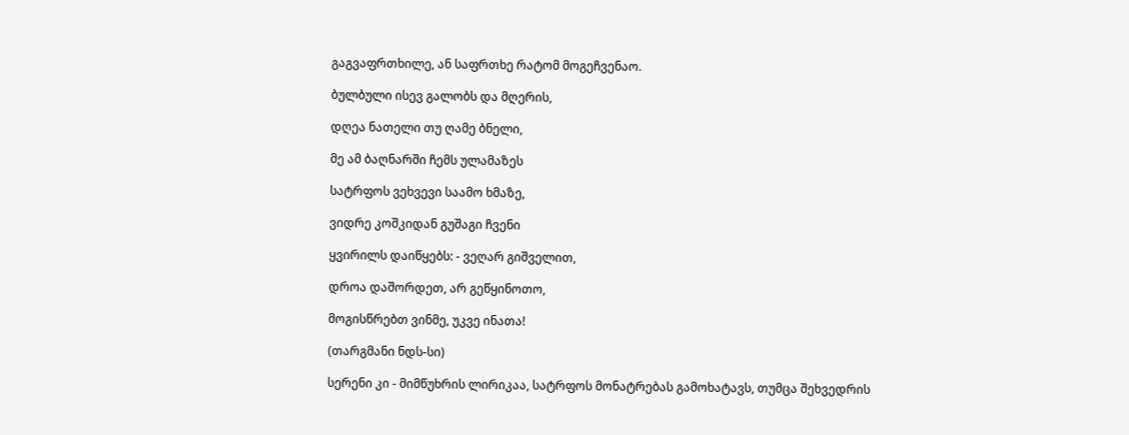გაგვაფრთხილე, ან საფრთხე რატომ მოგეჩვენაო.

ბულბული ისევ გალობს და მღერის,

დღეა ნათელი თუ ღამე ბნელი,

მე ამ ბაღნარში ჩემს ულამაზეს

სატრფოს ვეხვევი საამო ხმაზე,

ვიდრე კოშკიდან გუშაგი ჩვენი

ყვირილს დაიწყებს: - ვეღარ გიშველით,

დროა დაშორდეთ, არ გეწყინოთო,

მოგისწრებთ ვინმე, უკვე ინათა!

(თარგმანი ნდს-სი)

სერენი კი - მიმწუხრის ლირიკაა, სატრფოს მონატრებას გამოხატავს, თუმცა შეხვედრის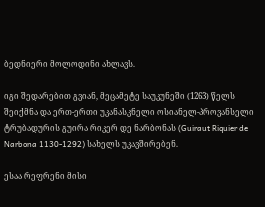ბედნიერი მოლოდინი ახლავს.

იგი შედარებით გვიან, მეცამეტე საუკუნეში (1263) წელს შეიქმნა და ერთ-ერთი უკანასკნელი ოსიანელ-პროვანსელი ტრუბადურის გუირა რიკერ დე ნარბონას (Guiraut Riquier de Narbona 1130-1292) სახელს უკავშირებენ.

ესაა რეფრენი მისი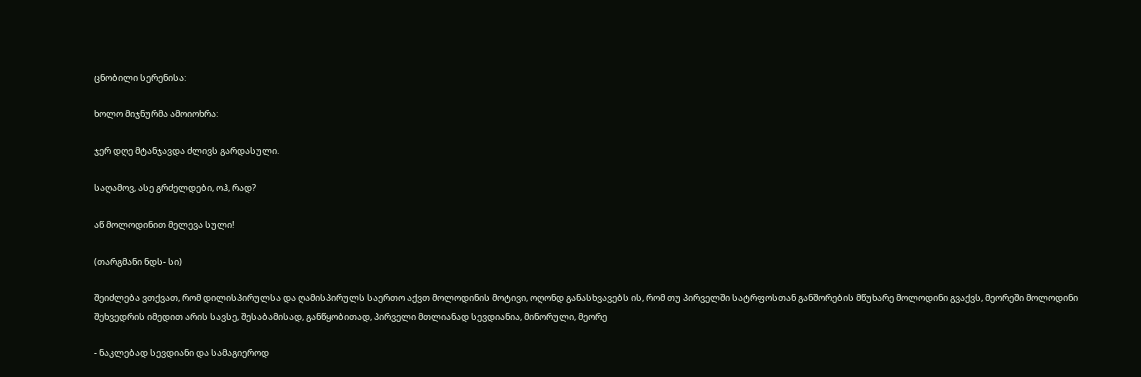ცნობილი სერენისა:

ხოლო მიჯნურმა ამოიოხრა:

ჯერ დღე მტანჯავდა ძლივს გარდასული.

საღამოვ, ასე გრძელდები, ოჰ, რად?

აწ მოლოდინით მელევა სული!

(თარგმანი ნდს- სი)

შეიძლება ვთქვათ, რომ დილისპირულსა და ღამისპირულს საერთო აქვთ მოლოდინის მოტივი, ოღონდ განასხვავებს ის, რომ თუ პირველში სატრფოსთან განშორების მწუხარე მოლოდინი გვაქვს, მეორეში მოლოდინი შეხვედრის იმედით არის სავსე, შესაბამისად, განწყობითად, პირველი მთლიანად სევდიანია, მინორული, მეორე

- ნაკლებად სევდიანი და სამაგიეროდ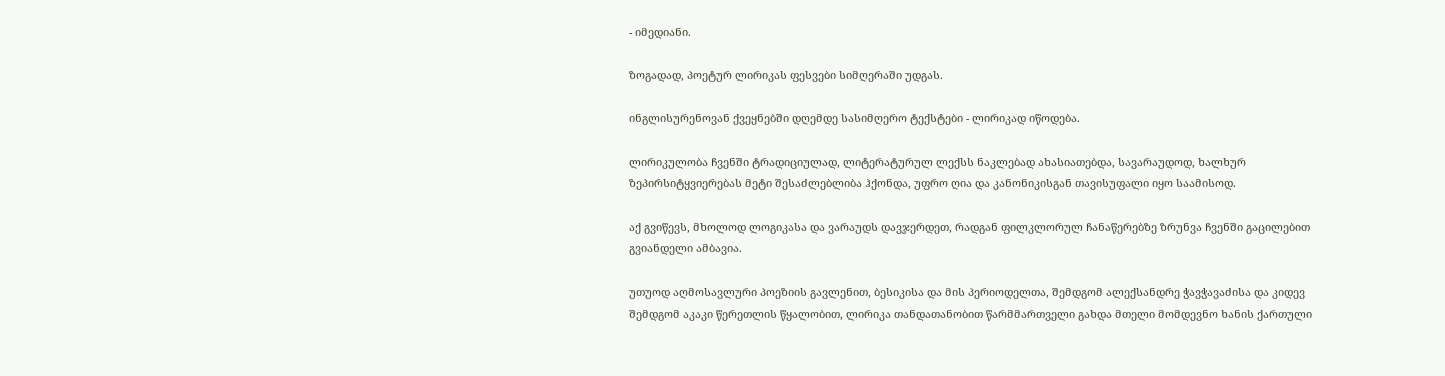- იმედიანი.

ზოგადად, პოეტურ ლირიკას ფესვები სიმღერაში უდგას.

ინგლისურენოვან ქვეყნებში დღემდე სასიმღერო ტექსტები - ლირიკად იწოდება.

ლირიკულობა ჩვენში ტრადიციულად, ლიტერატურულ ლექსს ნაკლებად ახასიათებდა, სავარაუდოდ, ხალხურ ზეპირსიტყვიერებას მეტი შესაძლებლიბა ჰქონდა, უფრო ღია და კანონიკისგან თავისუფალი იყო საამისოდ.

აქ გვიწევს, მხოლოდ ლოგიკასა და ვარაუდს დავჯერდეთ, რადგან ფილკლორულ ჩანაწერებზე ზრუნვა ჩვენში გაცილებით გვიანდელი ამბავია.

უთუოდ აღმოსავლური პოეზიის გავლენით, ბესიკისა და მის პერიოდელთა, შემდგომ ალექსანდრე ჭავჭავაძისა და კიდევ შემდგომ აკაკი წერეთლის წყალობით, ლირიკა თანდათანობით წარმმართველი გახდა მთელი მომდევნო ხანის ქართული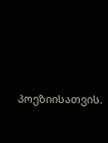პოეზიისათვის.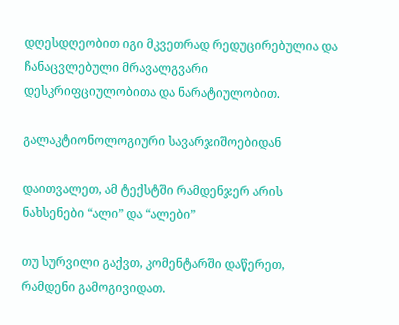დღესდღეობით იგი მკვეთრად რედუცირებულია და ჩანაცვლებული მრავალგვარი დესკრიფციულობითა და ნარატიულობით.

გალაკტიონოლოგიური სავარჯიშოებიდან

დაითვალეთ, ამ ტექსტში რამდენჯერ არის ნახსენები “ალი” და “ალები”

თუ სურვილი გაქვთ, კომენტარში დაწერეთ, რამდენი გამოგივიდათ.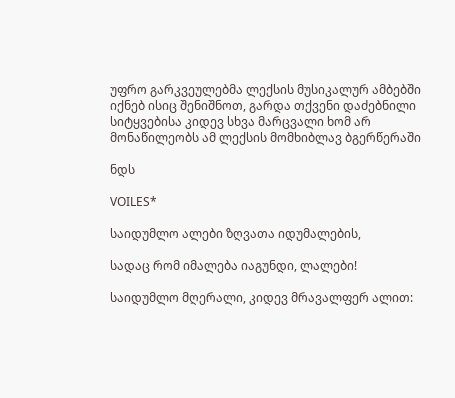უფრო გარკვეულებმა ლექსის მუსიკალურ ამბებში იქნებ ისიც შენიშნოთ, გარდა თქვენი დაძებნილი სიტყვებისა კიდევ სხვა მარცვალი ხომ არ მონაწილეობს ამ ლექსის მომხიბლავ ბგერწერაში

ნდს

VOILES*

საიდუმლო ალები ზღვათა იდუმალების,

სადაც რომ იმალება იაგუნდი, ლალები!

საიდუმლო მღერალი, კიდევ მრავალფერ ალით: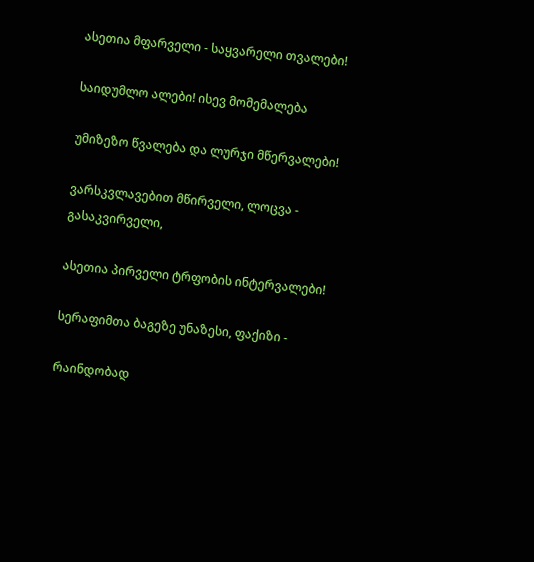ასეთია მფარველი - საყვარელი თვალები!

საიდუმლო ალები! ისევ მომემალება

უმიზეზო წვალება და ლურჯი მწერვალები!

ვარსკვლავებით მწირველი, ლოცვა - გასაკვირველი,

ასეთია პირველი ტრფობის ინტერვალები!

სერაფიმთა ბაგეზე უნაზესი, ფაქიზი -

რაინდობად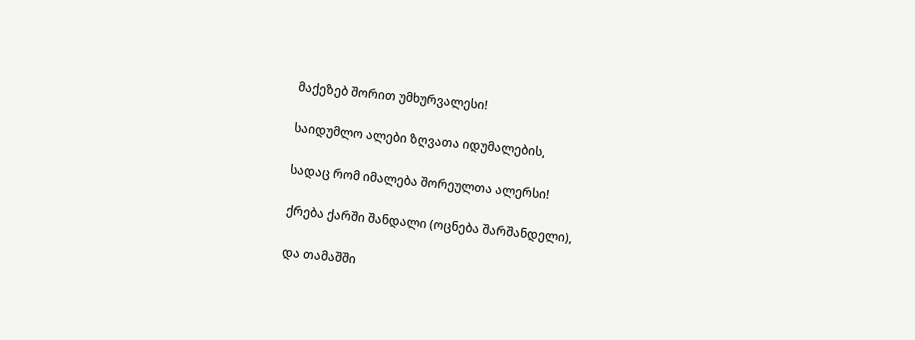მაქეზებ შორით უმხურვალესი!

საიდუმლო ალები ზღვათა იდუმალების,

სადაც რომ იმალება შორეულთა ალერსი!

ქრება ქარში შანდალი (ოცნება შარშანდელი),

და თამაშში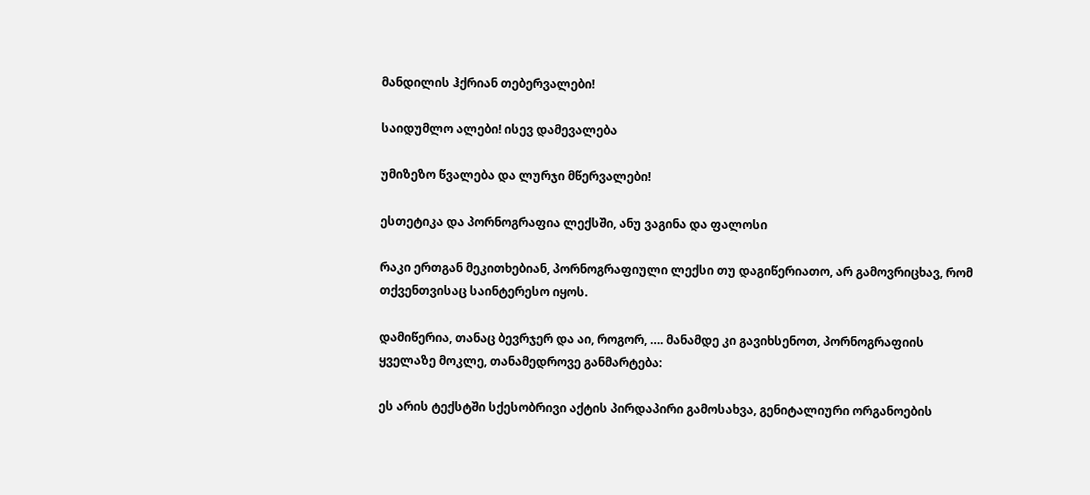მანდილის ჰქრიან თებერვალები!

საიდუმლო ალები! ისევ დამევალება

უმიზეზო წვალება და ლურჯი მწერვალები!

ესთეტიკა და პორნოგრაფია ლექსში, ანუ ვაგინა და ფალოსი

რაკი ერთგან მეკითხებიან, პორნოგრაფიული ლექსი თუ დაგიწერიათო, არ გამოვრიცხავ, რომ თქვენთვისაც საინტერესო იყოს.

დამიწერია, თანაც ბევრჯერ და აი, როგორ, …. მანამდე კი გავიხსენოთ, პორნოგრაფიის ყველაზე მოკლე, თანამედროვე განმარტება:

ეს არის ტექსტში სქესობრივი აქტის პირდაპირი გამოსახვა, გენიტალიური ორგანოების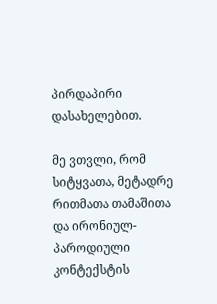პირდაპირი დასახელებით.

მე ვთვლი, რომ სიტყვათა, მეტადრე რითმათა თამაშითა და ირონიულ- პაროდიული კონტექსტის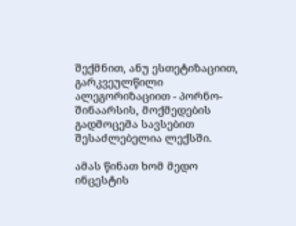შექმნით, ანუ ესთეტიზაციით, გარკვეულწილი ალეგორიზაციით - პორნო-შინაარსის, მოქმედების გადმოცემა სავსებით შესაძლებელია ლექსში.

ამას წინათ ხომ მედო ინცესტის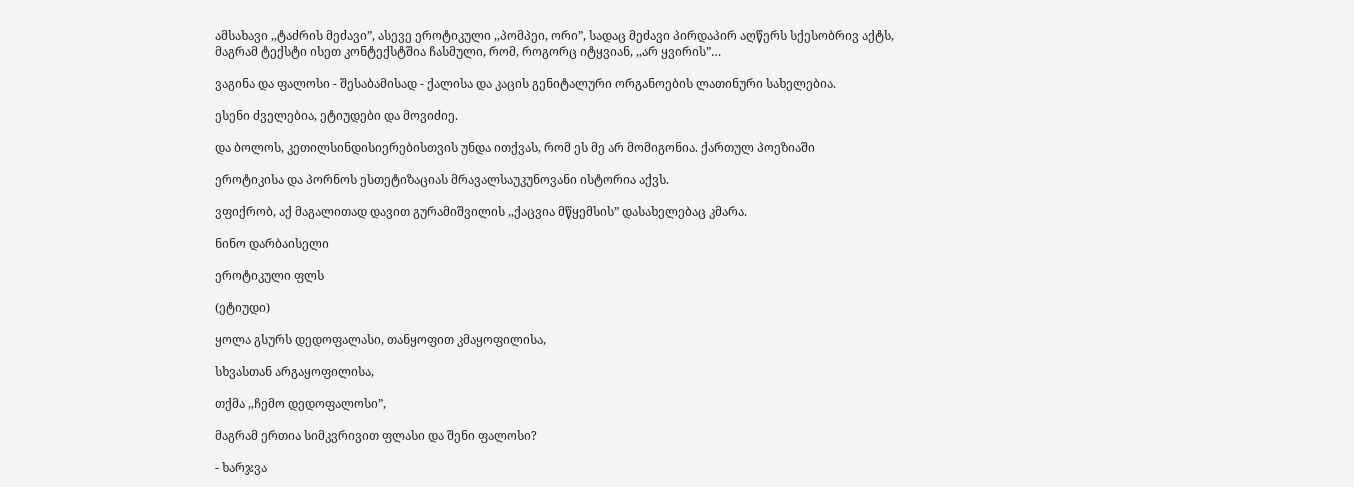ამსახავი ,,ტაძრის მეძავი”, ასევე ეროტიკული ,,პომპეი, ორი”, სადაც მეძავი პირდაპირ აღწერს სქესობრივ აქტს, მაგრამ ტექსტი ისეთ კონტექსტშია ჩასმული, რომ, როგორც იტყვიან, ,,არ ყვირის”…

ვაგინა და ფალოსი - შესაბამისად - ქალისა და კაცის გენიტალური ორგანოების ლათინური სახელებია.

ესენი ძველებია, ეტიუდები და მოვიძიე.

და ბოლოს, კეთილსინდისიერებისთვის უნდა ითქვას, რომ ეს მე არ მომიგონია. ქართულ პოეზიაში

ეროტიკისა და პორნოს ესთეტიზაციას მრავალსაუკუნოვანი ისტორია აქვს.

ვფიქრობ, აქ მაგალითად დავით გურამიშვილის ,,ქაცვია მწყემსის” დასახელებაც კმარა.

ნინო დარბაისელი

ეროტიკული ფლს

(ეტიუდი)

ყოლა გსურს დედოფალასი, თანყოფით კმაყოფილისა,

სხვასთან არგაყოფილისა,

თქმა ,,ჩემო დედოფალოსი”,

მაგრამ ერთია სიმკვრივით ფლასი და შენი ფალოსი?

- ხარჯვა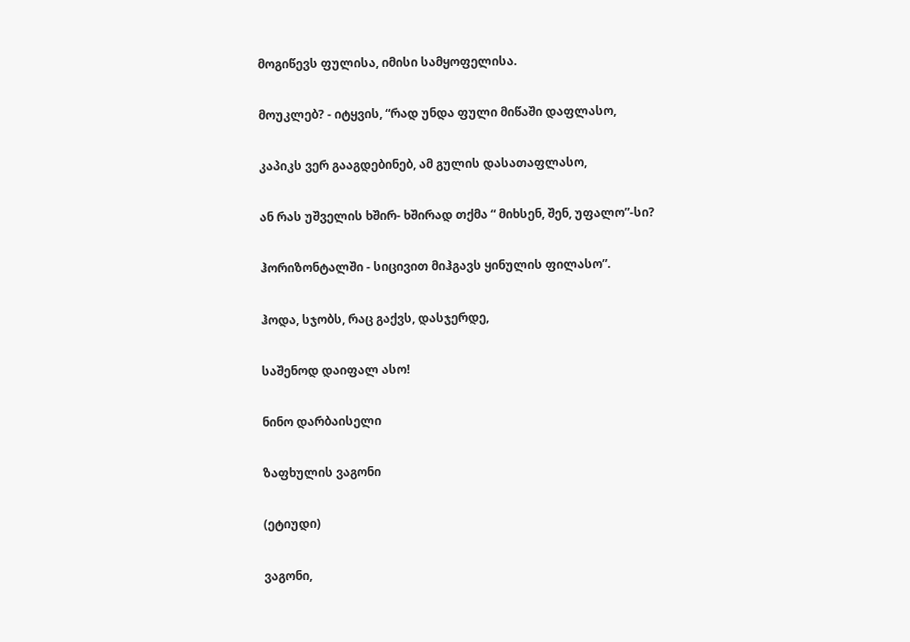მოგიწევს ფულისა, იმისი სამყოფელისა.

მოუკლებ? - იტყვის, “რად უნდა ფული მიწაში დაფლასო,

კაპიკს ვერ გააგდებინებ, ამ გულის დასათაფლასო,

ან რას უშველის ხშირ- ხშირად თქმა “ მიხსენ, შენ, უფალო”-სი?

ჰორიზონტალში - სიცივით მიჰგავს ყინულის ფილასო”.

ჰოდა, სჯობს, რაც გაქვს, დასჯერდე,

საშენოდ დაიფალ ასო!

ნინო დარბაისელი

ზაფხულის ვაგონი

(ეტიუდი)

ვაგონი,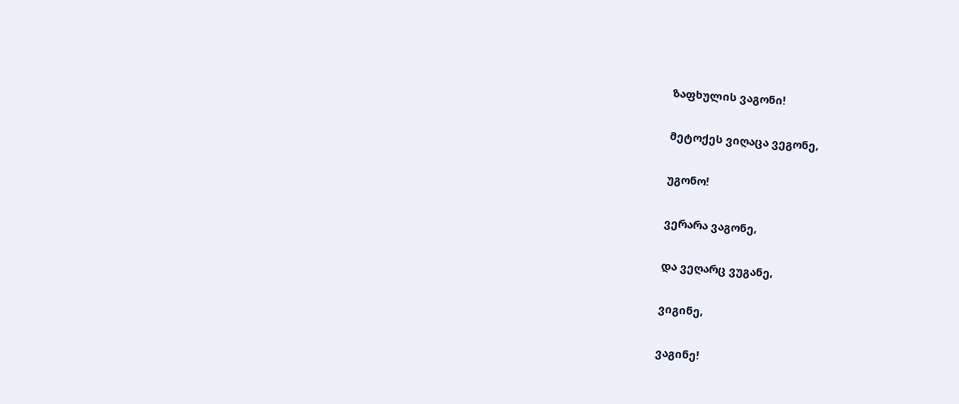ზაფხულის ვაგონი!

მეტოქეს ვიღაცა ვეგონე,

უგონო!

ვერარა ვაგონე,

და ვეღარც ვუგანე,

ვიგინე,

ვაგინე!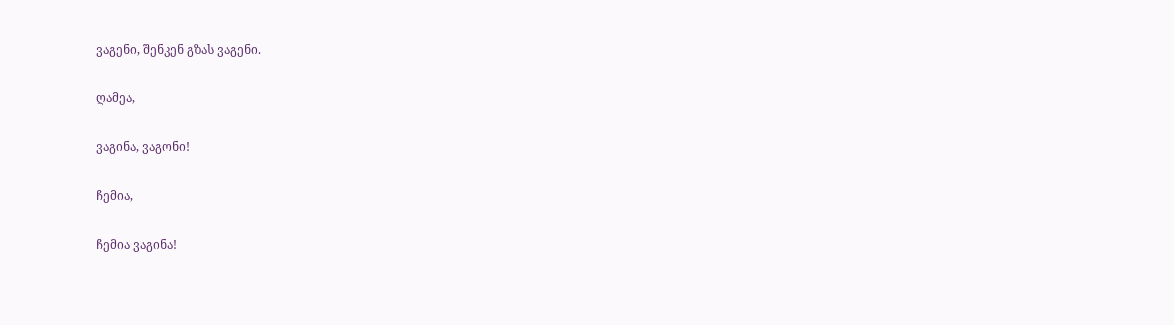ვაგენი, შენკენ გზას ვაგენი.

ღამეა,

ვაგინა, ვაგონი!

ჩემია,

ჩემია ვაგინა!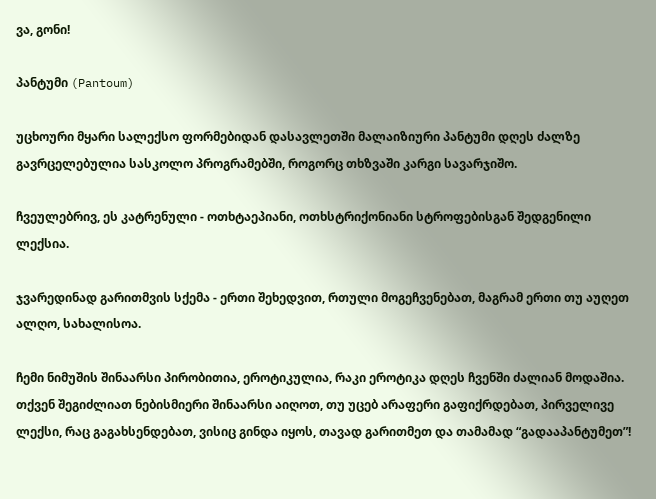ვა, გონი!

პანტუმი (Pantoum)

უცხოური მყარი სალექსო ფორმებიდან დასავლეთში მალაიზიური პანტუმი დღეს ძალზე გავრცელებულია სასკოლო პროგრამებში, როგორც თხზვაში კარგი სავარჯიშო.

ჩვეულებრივ, ეს კატრენული - ოთხტაეპიანი, ოთხსტრიქონიანი სტროფებისგან შედგენილი ლექსია.

ჯვარედინად გარითმვის სქემა - ერთი შეხედვით, რთული მოგეჩვენებათ, მაგრამ ერთი თუ აუღეთ ალღო, სახალისოა.

ჩემი ნიმუშის შინაარსი პირობითია, ეროტიკულია, რაკი ეროტიკა დღეს ჩვენში ძალიან მოდაშია. თქვენ შეგიძლიათ ნებისმიერი შინაარსი აიღოთ, თუ უცებ არაფერი გაფიქრდებათ, პირველივე ლექსი, რაც გაგახსენდებათ, ვისიც გინდა იყოს, თავად გარითმეთ და თამამად “გადააპანტუმეთ”!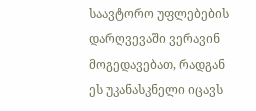საავტორო უფლებების დარღვევაში ვერავინ მოგედავებათ, რადგან ეს უკანასკნელი იცავს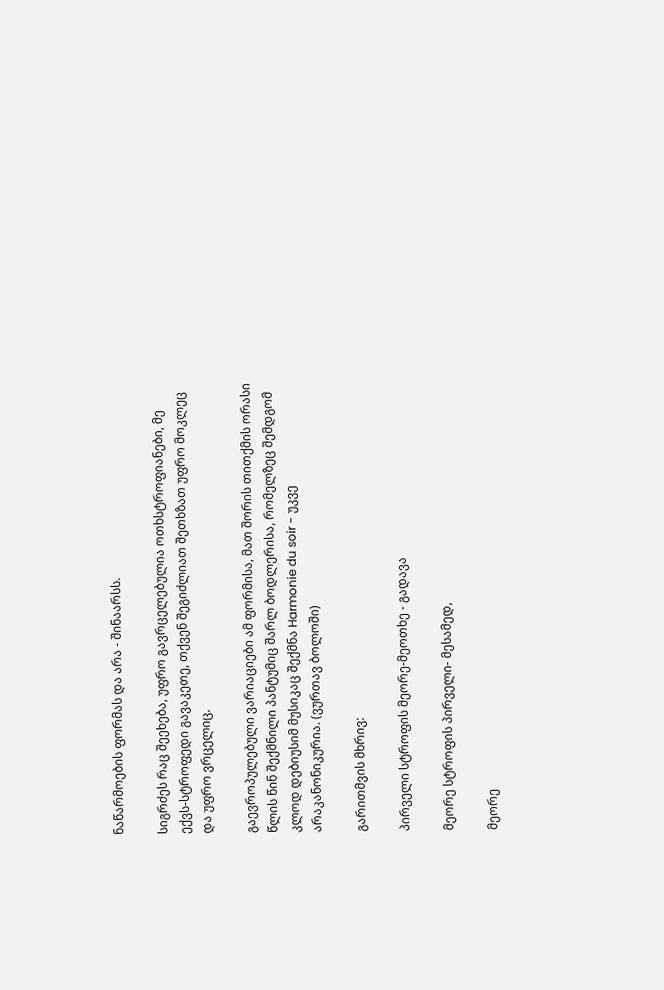ნაწარმოების ფორმას და არა - შინაარსს.

სიგრძეს რაც შეეხება, უფრო გავრცელებულია ოთხსტროფიანები, მე ექვს-სტროფედი გავაკეთე, თქვენ შეგიძლიათ შეთხზათ უფრო მოკლეც და უფრო ვრცელიც.

გაევროპულებული ვარიაციები ამ ფორმისა, მათ შორის თითქმის ორასი წლის წინ შექმნილი პანტუმიც შარლ ბოდლერისა, რომელზეც შემდგომ კლოდ დებიუსიმ მუსიკაც შექმნა Harmonie du soir - უკვე არაკანონიკურია. (ვურთავ ბოლოში)

გარითმვის მხრივ:

პირველი სტროფის მეორე-მეოთხე - გადავა

მეორე სტროფის პირველი- მესამედ,

მეორე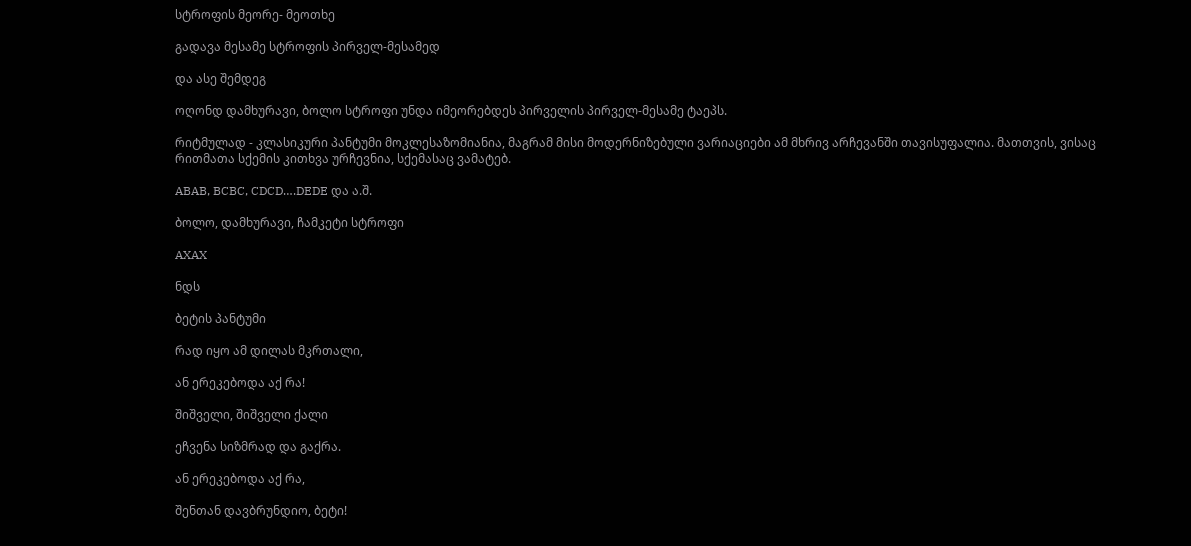სტროფის მეორე- მეოთხე

გადავა მესამე სტროფის პირველ-მესამედ

და ასე შემდეგ

ოღონდ დამხურავი, ბოლო სტროფი უნდა იმეორებდეს პირველის პირველ-მესამე ტაეპს.

რიტმულად - კლასიკური პანტუმი მოკლესაზომიანია, მაგრამ მისი მოდერნიზებული ვარიაციები ამ მხრივ არჩევანში თავისუფალია. მათთვის, ვისაც რითმათა სქემის კითხვა ურჩევნია, სქემასაც ვამატებ.

ABAB, BCBC, CDCD….DEDE და ა.შ.

ბოლო, დამხურავი, ჩამკეტი სტროფი

AXAX

ნდს

ბეტის პანტუმი

რად იყო ამ დილას მკრთალი,

ან ერეკებოდა აქ რა!

შიშველი, შიშველი ქალი

ეჩვენა სიზმრად და გაქრა.

ან ერეკებოდა აქ რა,

შენთან დავბრუნდიო, ბეტი!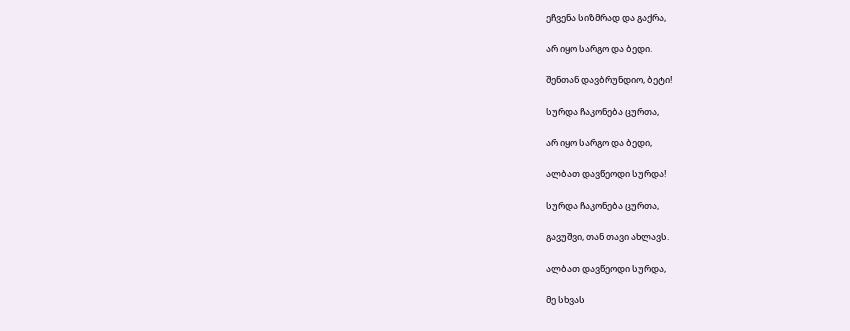ეჩვენა სიზმრად და გაქრა,

არ იყო სარგო და ბედი.

შენთან დავბრუნდიო, ბეტი!

სურდა ჩაკონება ცურთა,

არ იყო სარგო და ბედი,

ალბათ დავწეოდი სურდა!

სურდა ჩაკონება ცურთა,

გავუშვი, თან თავი ახლავს.

ალბათ დავწეოდი სურდა,

მე სხვას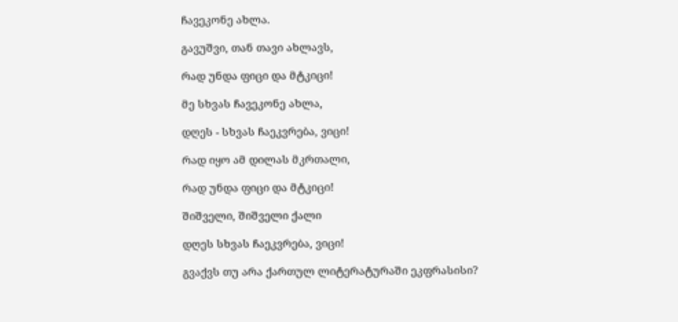ჩავეკონე ახლა.

გავუშვი, თან თავი ახლავს,

რად უნდა ფიცი და მტკიცი!

მე სხვას ჩავეკონე ახლა,

დღეს - სხვას ჩაეკვრება, ვიცი!

რად იყო ამ დილას მკრთალი,

რად უნდა ფიცი და მტკიცი!

შიშველი, შიშველი ქალი

დღეს სხვას ჩაეკვრება, ვიცი!

გვაქვს თუ არა ქართულ ლიტერატურაში ეკფრასისი?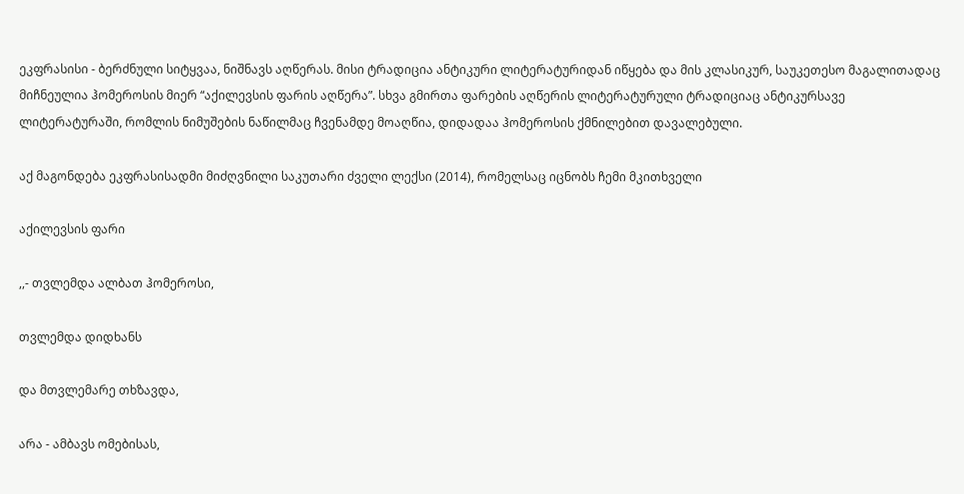ეკფრასისი - ბერძნული სიტყვაა, ნიშნავს აღწერას. მისი ტრადიცია ანტიკური ლიტერატურიდან იწყება და მის კლასიკურ, საუკეთესო მაგალითადაც მიჩნეულია ჰომეროსის მიერ “აქილევსის ფარის აღწერა”. სხვა გმირთა ფარების აღწერის ლიტერატურული ტრადიციაც ანტიკურსავე ლიტერატურაში, რომლის ნიმუშების ნაწილმაც ჩვენამდე მოაღწია, დიდადაა ჰომეროსის ქმნილებით დავალებული.

აქ მაგონდება ეკფრასისადმი მიძღვნილი საკუთარი ძველი ლექსი (2014), რომელსაც იცნობს ჩემი მკითხველი

აქილევსის ფარი

,,- თვლემდა ალბათ ჰომეროსი,

თვლემდა დიდხანს

და მთვლემარე თხზავდა,

არა - ამბავს ომებისას,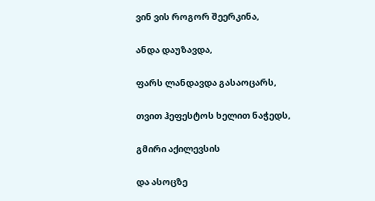ვინ ვის როგორ შეერკინა,

ანდა დაუზავდა,

ფარს ლანდავდა გასაოცარს,

თვით ჰეფესტოს ხელით ნაჭედს,

გმირი აქილევსის

და ასოცზე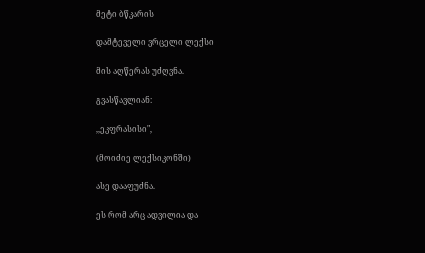მეტი ბწკარის

დამტეველი ვრცელი ლექსი

მის აღწერას უძღვნა.

გვასწავლიან:

,,ეკფრასისი",

(მოიძიე ლექსიკონში)

ასე დააფუძნა.

ეს რომ არც ადვილია და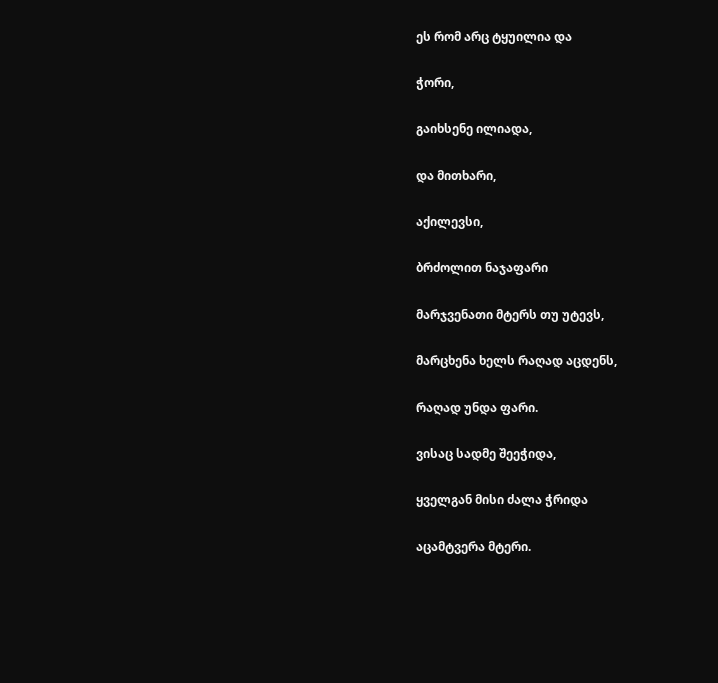ეს რომ არც ტყუილია და

ჭორი,

გაიხსენე ილიადა,

და მითხარი,

აქილევსი,

ბრძოლით ნაჯაფარი

მარჯვენათი მტერს თუ უტევს,

მარცხენა ხელს რაღად აცდენს,

რაღად უნდა ფარი.

ვისაც სადმე შეეჭიდა,

ყველგან მისი ძალა ჭრიდა

აცამტვერა მტერი.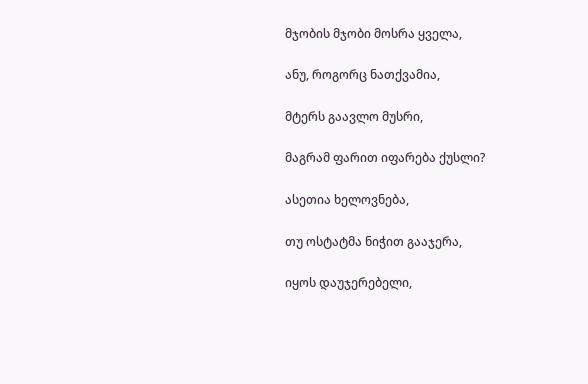მჯობის მჯობი მოსრა ყველა,

ანუ, როგორც ნათქვამია,

მტერს გაავლო მუსრი,

მაგრამ ფარით იფარება ქუსლი?

ასეთია ხელოვნება,

თუ ოსტატმა ნიჭით გააჯერა,

იყოს დაუჯერებელი,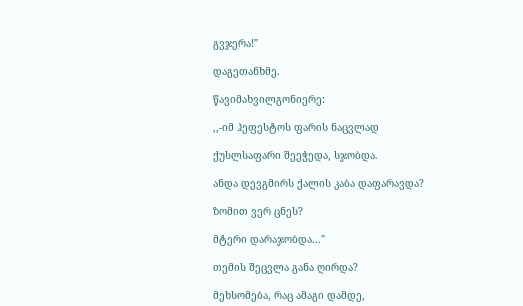გვჯერა!"

დაგეთანხმე.

წავიმახვილგონიერე:

,,-იმ ჰეფესტოს ფარის ნაცვლად

ქუსლსაფარი შეეჭედა, სჯობდა.

ანდა დევგმირს ქალის კაბა დაფარავდა?

ზომით ვერ ცნეს?

მტერი დარაჯობდა..."

თემის შეცვლა განა ღირდა?

მეხსომება, რაც ამაგი დამდე,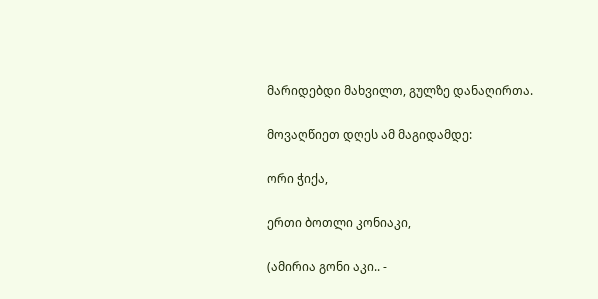მარიდებდი მახვილთ, გულზე დანაღირთა.

მოვაღწიეთ დღეს ამ მაგიდამდე:

ორი ჭიქა,

ერთი ბოთლი კონიაკი,

(ამირია გონი აკი.. -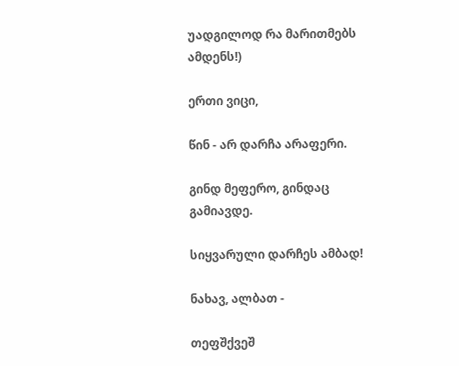უადგილოდ რა მარითმებს ამდენს!)

ერთი ვიცი,

წინ - არ დარჩა არაფერი.

გინდ მეფერო, გინდაც გამიავდე.

სიყვარული დარჩეს ამბად!

ნახავ, ალბათ -

თეფშქვეშ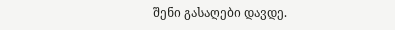შენი გასაღები დავდე.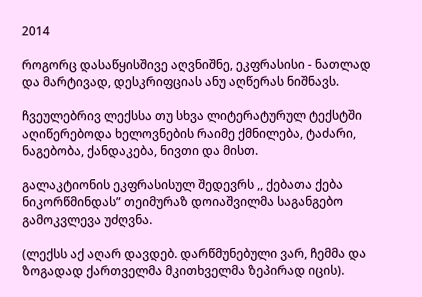2014

როგორც დასაწყისშივე აღვნიშნე, ეკფრასისი - ნათლად და მარტივად, დესკრიფციას ანუ აღწერას ნიშნავს.

ჩვეულებრივ ლექსსა თუ სხვა ლიტერატურულ ტექსტში აღიწერებოდა ხელოვნების რაიმე ქმნილება, ტაძარი, ნაგებობა, ქანდაკება, ნივთი და მისთ.

გალაკტიონის ეკფრასისულ შედევრს ,, ქებათა ქება ნიკორწმინდას” თეიმურაზ დოიაშვილმა საგანგებო გამოკვლევა უძღვნა.

(ლექსს აქ აღარ დავდებ. დარწმუნებული ვარ, ჩემმა და ზოგადად ქართველმა მკითხველმა ზეპირად იცის).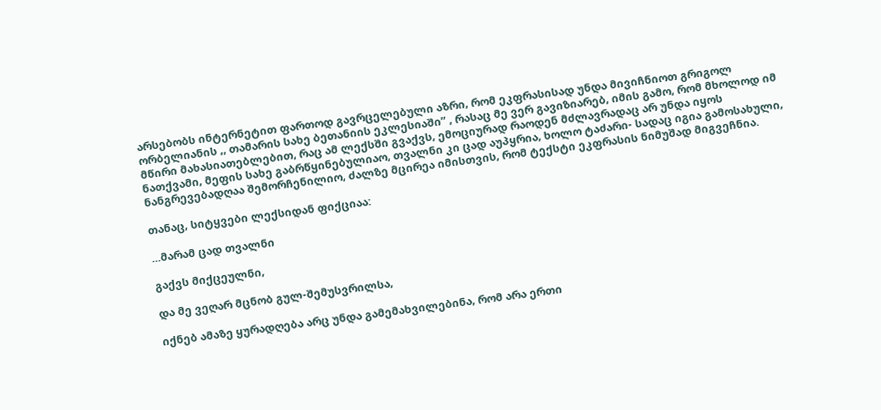არსებობს ინტერნეტით ფართოდ გავრცელებული აზრი, რომ ეკფრასისად უნდა მივიჩნიოთ გრიგოლ ორბელიანის ,, თამარის სახე ბეთანიის ეკლესიაში” , რასაც მე ვერ გავიზიარებ, იმის გამო, რომ მხოლოდ იმ მწირი მახასიათებლებით, რაც ამ ლექსში გვაქვს, ემოციურად რაოდენ მძლავრადაც არ უნდა იყოს ნათქვამი, მეფის სახე გაბრწყინებულიაო, თვალნი კი ცად აუპყრია, ხოლო ტაძარი- სადაც იგია გამოსახული, ნანგრევებადღაა შემორჩენილიო, ძალზე მცირეა იმისთვის, რომ ტექსტი ეკფრასის ნიმუშად მიგვეჩნია.

თანაც, სიტყვები ლექსიდან ფიქციაა:

...მარამ ცად თვალნი

გაქვს მიქცეულნი,

და მე ვეღარ მცნობ გულ-შემუსვრილსა,

იქნებ ამაზე ყურადღება არც უნდა გამემახვილებინა, რომ არა ერთი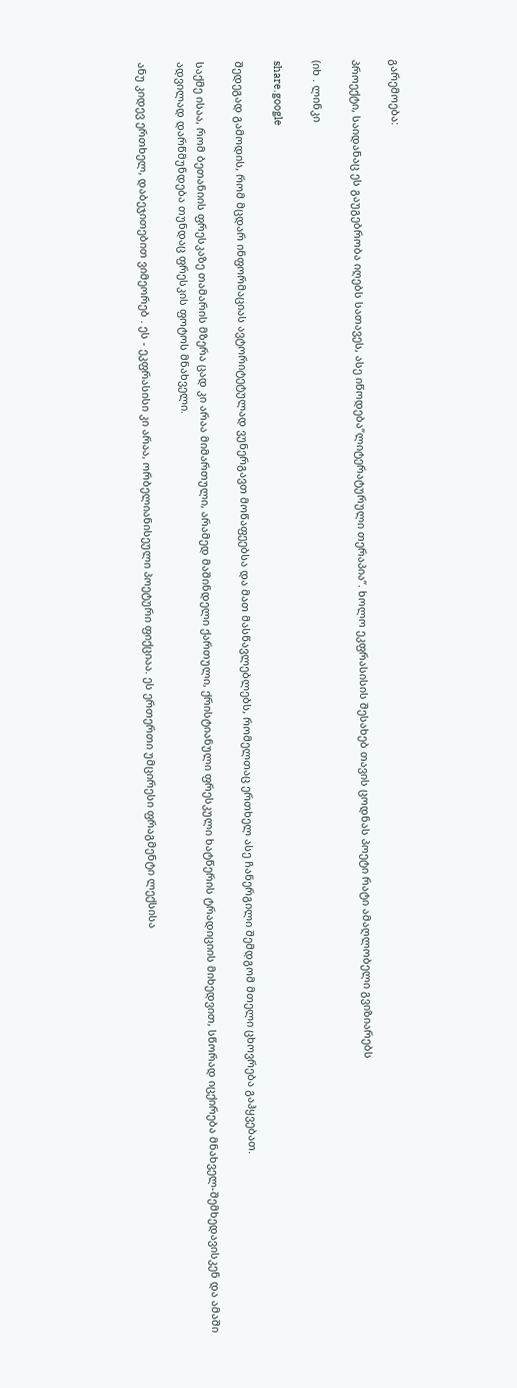გარემოება:

პროექტი, საიდანაც ეს გაუგებრობა იღებს სათავეს, ასე იწოდება”ლიტერატურული თერაპია”. ხოლო ეკფრასისის შესახებ თავის ცოდნას პოეტი რატი ამაღლობელი გვიზიარებს

(იხ . ლინკი

share.google

შედეგად გამოდის, რომ მცდარ ინფორმაციას ავტორიტეტულად ვუნერგავთ მოწაფეებსა და მათ მასწავლებლებს, რომელთაც ერთხელ ასე ჩანერგილი შემდგომ მთელი ცხოვრება გაჰყვებათ.

საქმე ისაა, რომ ბეთანიის ფრესკაზე თამარის მზერა ცად კი არაა მიმართული, არამედ მაშინდელი ქართული, ქრისტიანული ფრესკული ხატწერის ტრადიციის მიხედვით, სწორად იცქირება მნახველ-შემხედავისკენ და ამაში ადვილად დარწმუნდება თუნდაც ფრესკის ფოტოს მნახველი.

ანუ კიდევ ერთხელ, დაბეჯითებით ვიმეორებ . ეს - ეკფრასისი კი არაა, ორბელიანისეული პოეტური ფიქციაა. ეს ერთერთი უმცირესი ფრაგმენტი ლექსისა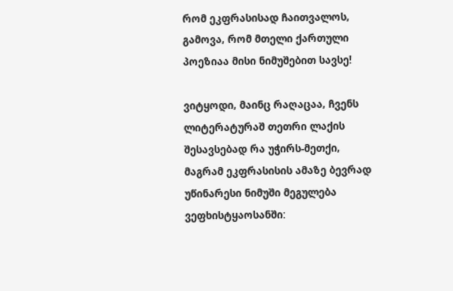რომ ეკფრასისად ჩაითვალოს, გამოვა, რომ მთელი ქართული პოეზიაა მისი ნიმუშებით სავსე!

ვიტყოდი, მაინც რაღაცაა, ჩვენს ლიტერატურაშ თეთრი ლაქის შესავსებად რა უჭირს-მეთქი, მაგრამ ეკფრასისის ამაზე ბევრად უწინარესი ნიმუში მეგულება ვეფხისტყაოსანში: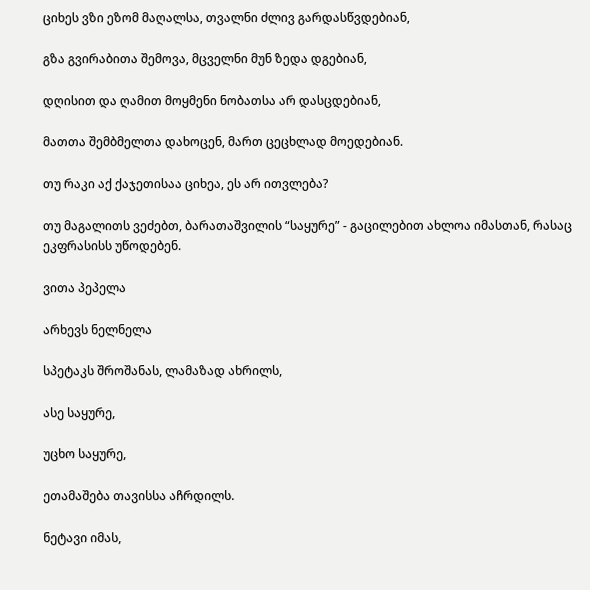ციხეს ვზი ეზომ მაღალსა, თვალნი ძლივ გარდასწვდებიან,

გზა გვირაბითა შემოვა, მცველნი მუნ ზედა დგებიან,

დღისით და ღამით მოყმენი ნობათსა არ დასცდებიან,

მათთა შემბმელთა დახოცენ, მართ ცეცხლად მოედებიან.

თუ რაკი აქ ქაჯეთისაა ციხეა, ეს არ ითვლება?

თუ მაგალითს ვეძებთ, ბარათაშვილის “საყურე” - გაცილებით ახლოა იმასთან, რასაც ეკფრასისს უწოდებენ.

ვითა პეპელა

არხევს ნელნელა

სპეტაკს შროშანას, ლამაზად ახრილს,

ასე საყურე,

უცხო საყურე,

ეთამაშება თავისსა აჩრდილს.

ნეტავი იმას,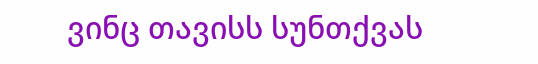ვინც თავისს სუნთქვას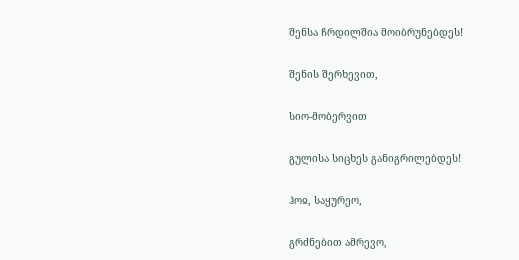შენსა ჩრდილშია მოიბრუნებდეს!

შენის შერხევით,

სიო-მობერვით

გულისა სიცხეს განიგრილებდეს!

ჰოჲ, საყურეო,

გრძნებით ამრევო,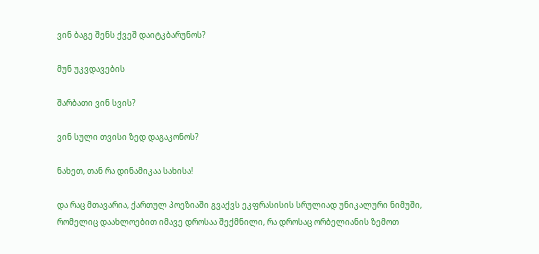ვინ ბაგე შენს ქვეშ დაიტკბარუნოს?

მუნ უკვდავების

შარბათი ვინ სვის?

ვინ სული თვისი ზედ დაგაკონოს?

ნახეთ, თან რა დინამიკაა სახისა!

და რაც მთავარია, ქართულ პოეზიაში გვაქვს ეკფრასისის სრულიად უნიკალური ნიმუში, რომელიც დაახლოებით იმავე დროსაა შექმნილი, რა დროსაც ორბელიანის ზემოთ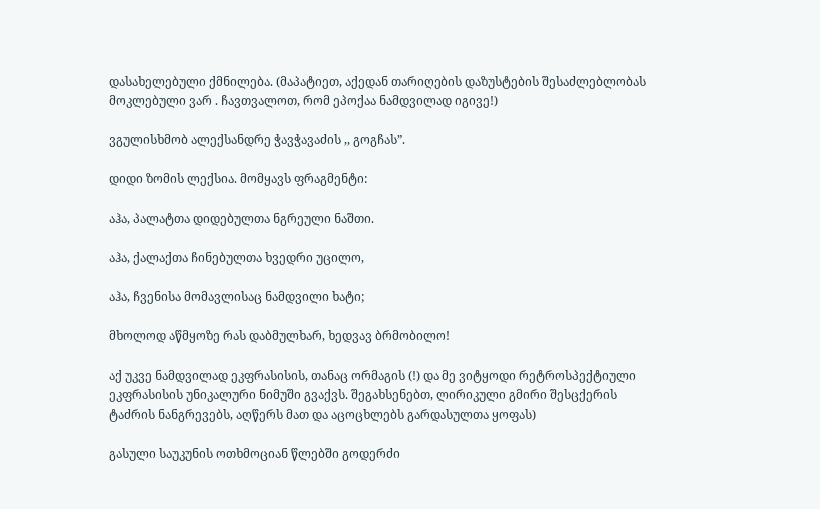დასახელებული ქმნილება. (მაპატიეთ, აქედან თარიღების დაზუსტების შესაძლებლობას მოკლებული ვარ . ჩავთვალოთ, რომ ეპოქაა ნამდვილად იგივე!)

ვგულისხმობ ალექსანდრე ჭავჭავაძის ,, გოგჩას”.

დიდი ზომის ლექსია. მომყავს ფრაგმენტი:

აჰა, პალატთა დიდებულთა ნგრეული ნაშთი.

აჰა, ქალაქთა ჩინებულთა ხვედრი უცილო,

აჰა, ჩვენისა მომავლისაც ნამდვილი ხატი;

მხოლოდ აწმყოზე რას დაბმულხარ, ხედვავ ბრმობილო!

აქ უკვე ნამდვილად ეკფრასისის, თანაც ორმაგის (!) და მე ვიტყოდი რეტროსპექტიული ეკფრასისის უნიკალური ნიმუში გვაქვს. შეგახსენებთ, ლირიკული გმირი შესცქერის ტაძრის ნანგრევებს, აღწერს მათ და აცოცხლებს გარდასულთა ყოფას)

გასული საუკუნის ოთხმოციან წლებში გოდერძი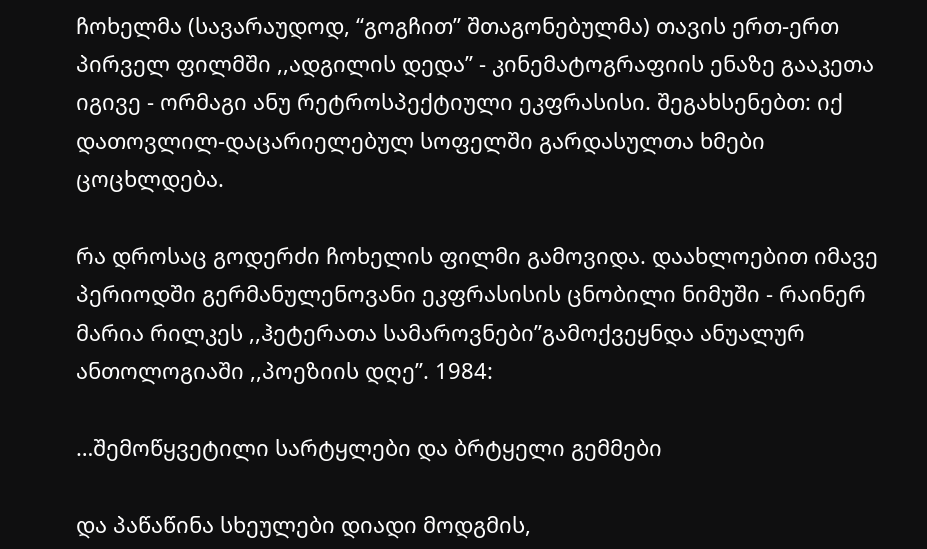ჩოხელმა (სავარაუდოდ, “გოგჩით” შთაგონებულმა) თავის ერთ-ერთ პირველ ფილმში ,,ადგილის დედა” - კინემატოგრაფიის ენაზე გააკეთა იგივე - ორმაგი ანუ რეტროსპექტიული ეკფრასისი. შეგახსენებთ: იქ დათოვლილ-დაცარიელებულ სოფელში გარდასულთა ხმები ცოცხლდება.

რა დროსაც გოდერძი ჩოხელის ფილმი გამოვიდა. დაახლოებით იმავე პერიოდში გერმანულენოვანი ეკფრასისის ცნობილი ნიმუში - რაინერ მარია რილკეს ,,ჰეტერათა სამაროვნები”გამოქვეყნდა ანუალურ ანთოლოგიაში ,,პოეზიის დღე”. 1984:

…შემოწყვეტილი სარტყლები და ბრტყელი გემმები

და პაწაწინა სხეულები დიადი მოდგმის,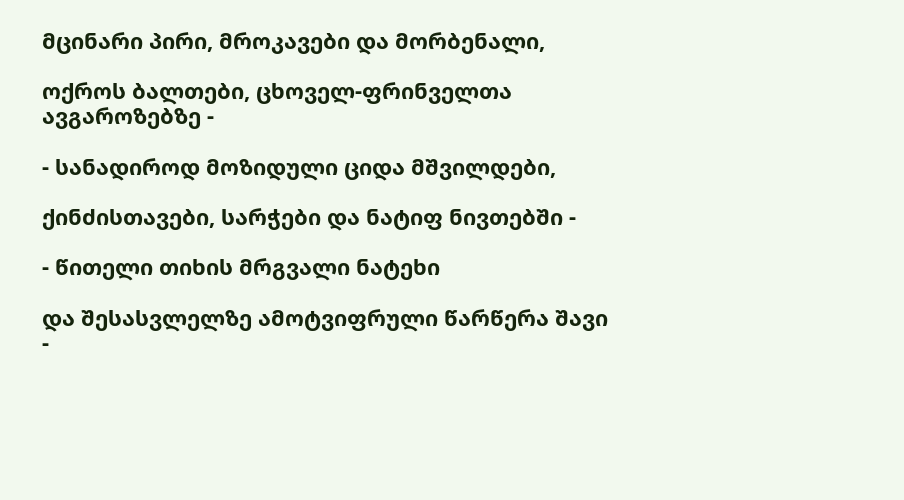მცინარი პირი, მროკავები და მორბენალი,

ოქროს ბალთები, ცხოველ-ფრინველთა ავგაროზებზე -

- სანადიროდ მოზიდული ციდა მშვილდები,

ქინძისთავები, სარჭები და ნატიფ ნივთებში -

- წითელი თიხის მრგვალი ნატეხი

და შესასვლელზე ამოტვიფრული წარწერა შავი -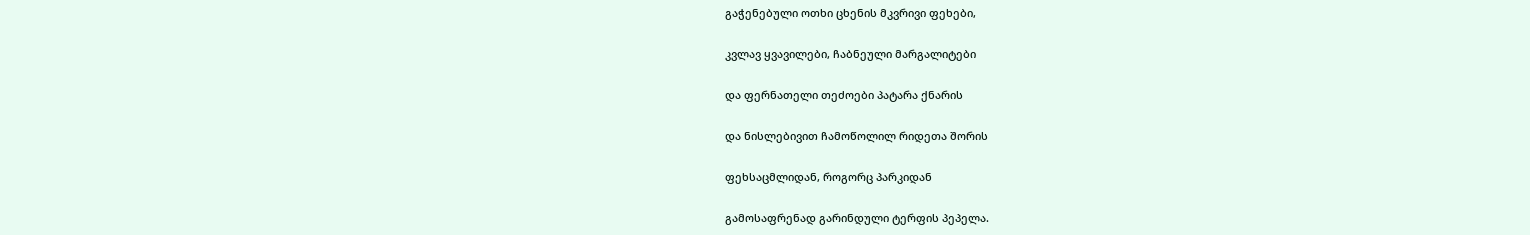გაჭენებული ოთხი ცხენის მკვრივი ფეხები,

კვლავ ყვავილები, ჩაბნეული მარგალიტები

და ფერნათელი თეძოები პატარა ქნარის

და ნისლებივით ჩამოწოლილ რიდეთა შორის

ფეხსაცმლიდან, როგორც პარკიდან

გამოსაფრენად გარინდული ტერფის პეპელა.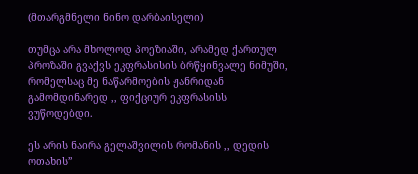(მთარგმნელი ნინო დარბაისელი)

თუმცა არა მხოლოდ პოეზიაში, არამედ ქართულ პროზაში გვაქვს ეკფრასისის ბრწყინვალე ნიმუში, რომელსაც მე ნაწარმოების ჟანრიდან გამომდინარედ ,, ფიქციურ ეკფრასისს ვუწოდებდი.

ეს არის ნაირა გელაშვილის რომანის ,, დედის ოთახის”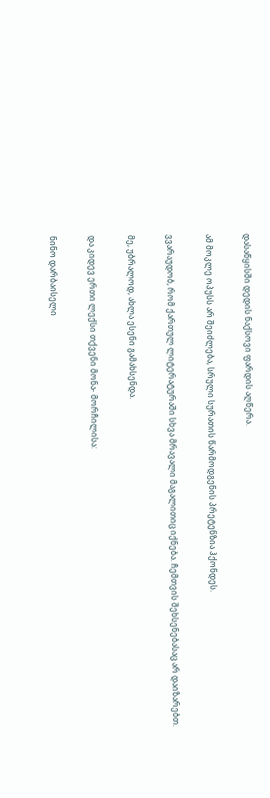დასაწყისში დედის ნაქსოვი ფარდის აღწერა.

ამ მოკლე ოპუსს არ შეიძლება, სრული სურათის წარმოდგენის პრეტენზია ჰქონდეს.

ვვარაუდობ, რომ ქართულ ლიტერატურაში სხვა მრავალი მაგალითიც იქნება. ჩემთვის შეხსენებასაც არ დაიზარებთ.

მე, უბრალოდ, ახლა ესენი გამახსენდა.

და კიდევ ერთი ლექსი თქვენი მონა- მორჩილისა:

ნინო დარბაისელი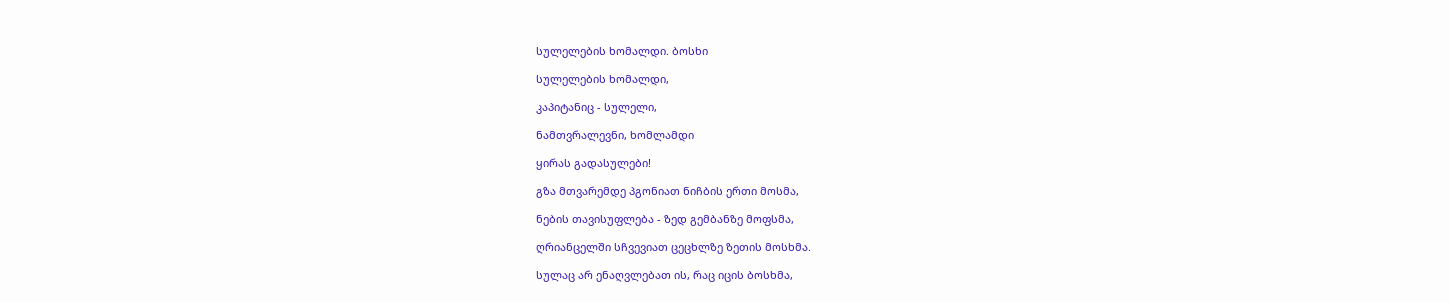სულელების ხომალდი. ბოსხი

სულელების ხომალდი,

კაპიტანიც - სულელი,

ნამთვრალევნი, ხომლამდი

ყირას გადასულები!

გზა მთვარემდე პგონიათ ნიჩბის ერთი მოსმა,

ნების თავისუფლება - ზედ გემბანზე მოფსმა,

ღრიანცელში სჩვევიათ ცეცხლზე ზეთის მოსხმა.

სულაც არ ენაღვლებათ ის, რაც იცის ბოსხმა,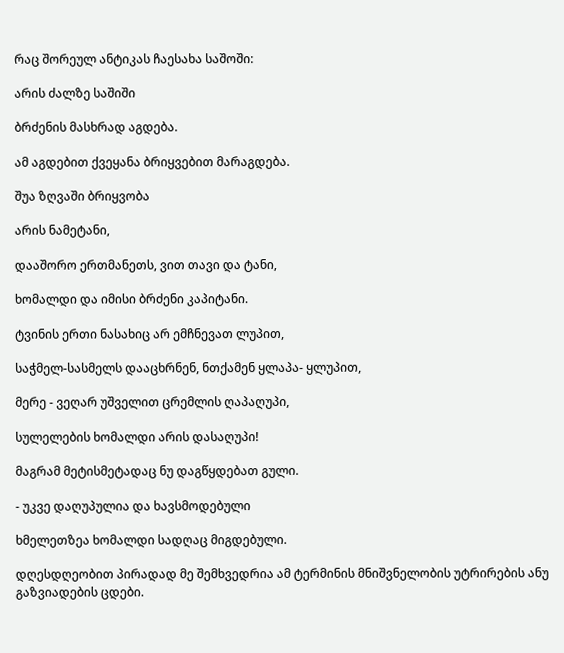რაც შორეულ ანტიკას ჩაესახა საშოში:

არის ძალზე საშიში

ბრძენის მასხრად აგდება.

ამ აგდებით ქვეყანა ბრიყვებით მარაგდება.

შუა ზღვაში ბრიყვობა

არის ნამეტანი,

დააშორო ერთმანეთს, ვით თავი და ტანი,

ხომალდი და იმისი ბრძენი კაპიტანი.

ტვინის ერთი ნასახიც არ ემჩნევათ ლუპით,

საჭმელ-სასმელს დააცხრნენ, ნთქამენ ყლაპა- ყლუპით,

მერე - ვეღარ უშველით ცრემლის ღაპაღუპი,

სულელების ხომალდი არის დასაღუპი!

მაგრამ მეტისმეტადაც ნუ დაგწყდებათ გული.

- უკვე დაღუპულია და ხავსმოდებული

ხმელეთზეა ხომალდი სადღაც მიგდებული.

დღესდღეობით პირადად მე შემხვედრია ამ ტერმინის მნიშვნელობის უტრირების ანუ გაზვიადების ცდები.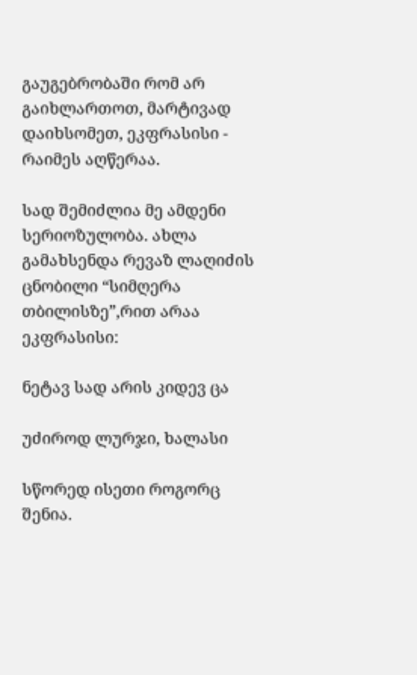გაუგებრობაში რომ არ გაიხლართოთ, მარტივად დაიხსომეთ, ეკფრასისი - რაიმეს აღწერაა.

სად შემიძლია მე ამდენი სერიოზულობა. ახლა გამახსენდა რევაზ ლაღიძის ცნობილი “სიმღერა თბილისზე”,რით არაა ეკფრასისი:

ნეტავ სად არის კიდევ ცა

უძიროდ ლურჯი, ხალასი

სწორედ ისეთი როგორც შენია.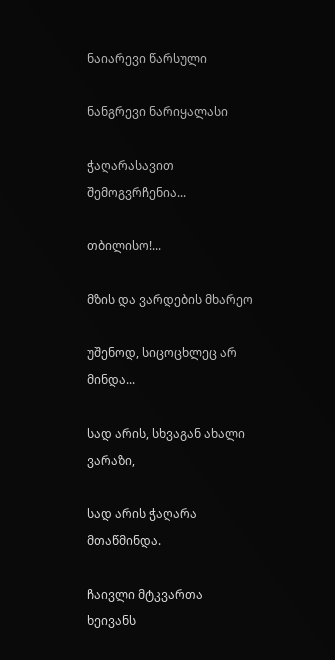ნაიარევი წარსული

ნანგრევი ნარიყალასი

ჭაღარასავით შემოგვრჩენია...

თბილისო!...

მზის და ვარდების მხარეო

უშენოდ, სიცოცხლეც არ მინდა...

სად არის, სხვაგან ახალი ვარაზი,

სად არის ჭაღარა მთაწმინდა.

ჩაივლი მტკვართა ხეივანს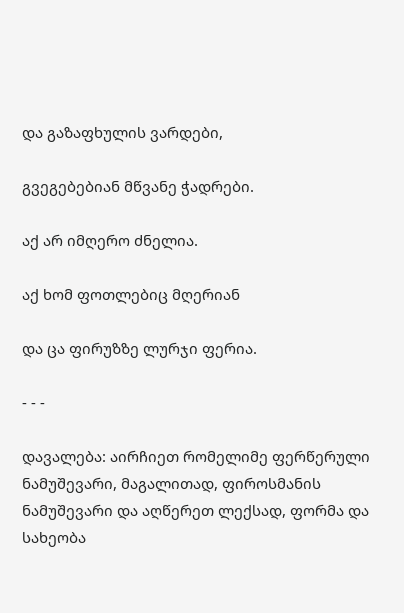და გაზაფხულის ვარდები,

გვეგებებიან მწვანე ჭადრები.

აქ არ იმღერო ძნელია.

აქ ხომ ფოთლებიც მღერიან

და ცა ფირუზზე ლურჯი ფერია.

- - -

დავალება: აირჩიეთ რომელიმე ფერწერული ნამუშევარი, მაგალითად, ფიროსმანის ნამუშევარი და აღწერეთ ლექსად, ფორმა და სახეობა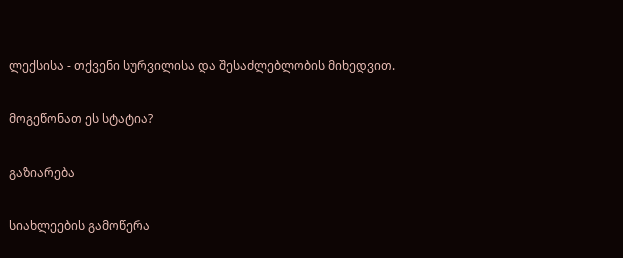ლექსისა - თქვენი სურვილისა და შესაძლებლობის მიხედვით.

მოგეწონათ ეს სტატია?

გაზიარება

სიახლეების გამოწერა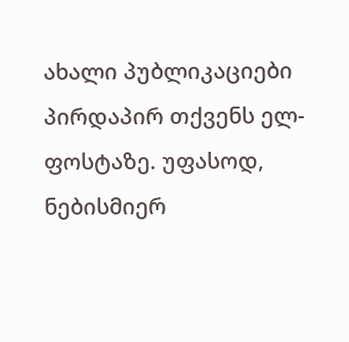ახალი პუბლიკაციები პირდაპირ თქვენს ელ-ფოსტაზე. უფასოდ, ნებისმიერ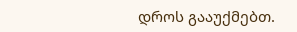დროს გააუქმებთ.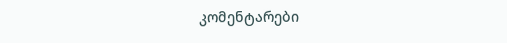კომენტარები